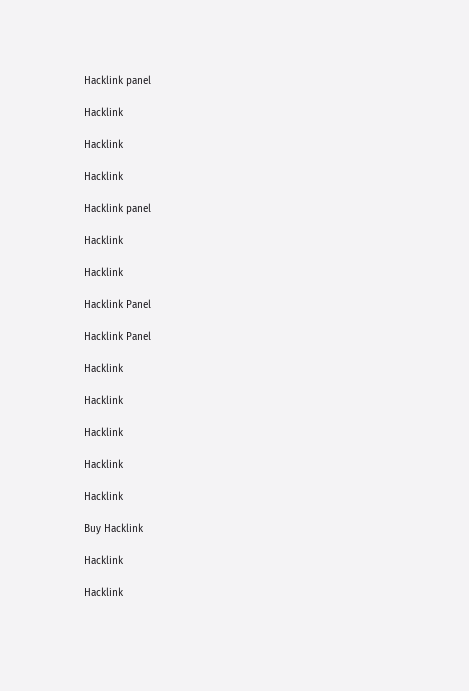Hacklink panel

Hacklink

Hacklink

Hacklink

Hacklink panel

Hacklink

Hacklink

Hacklink Panel

Hacklink Panel

Hacklink

Hacklink

Hacklink

Hacklink

Hacklink

Buy Hacklink

Hacklink

Hacklink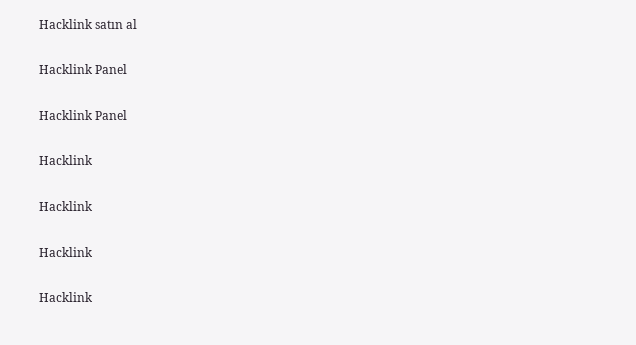Hacklink satın al

Hacklink Panel

Hacklink Panel

Hacklink

Hacklink

Hacklink

Hacklink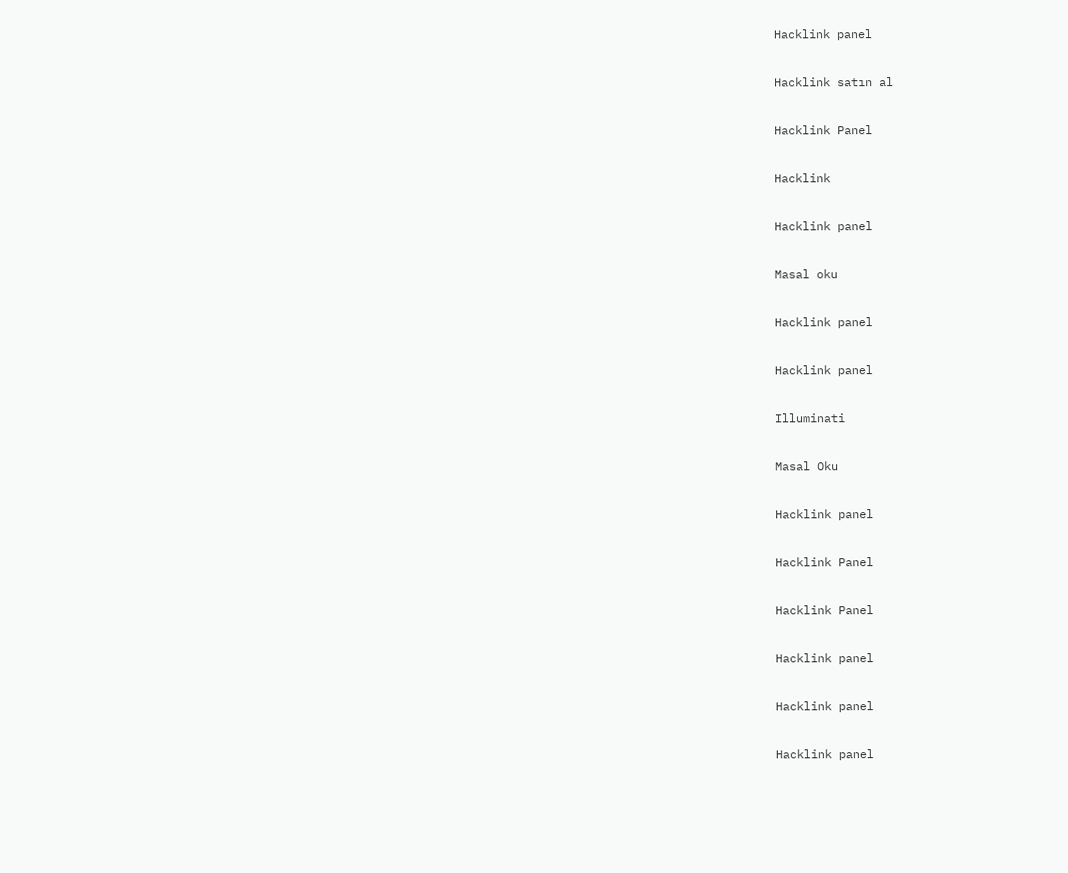Hacklink panel

Hacklink satın al

Hacklink Panel

Hacklink

Hacklink panel

Masal oku

Hacklink panel

Hacklink panel

Illuminati

Masal Oku

Hacklink panel

Hacklink Panel

Hacklink Panel

Hacklink panel

Hacklink panel

Hacklink panel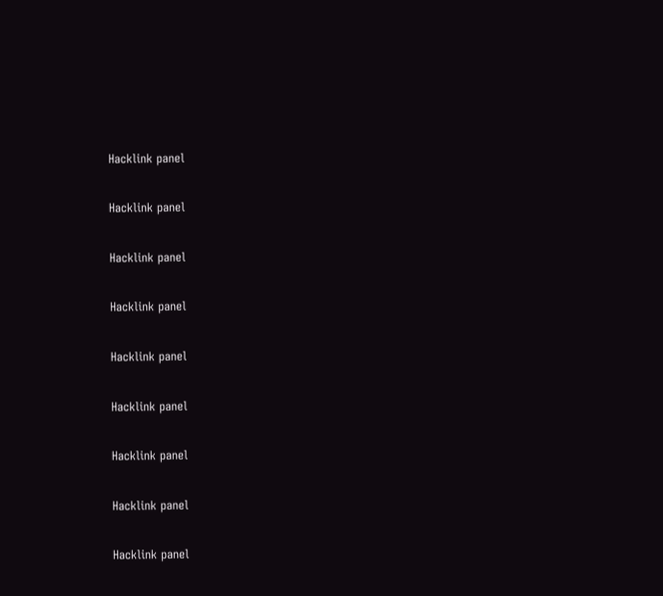Hacklink panel

Hacklink panel

Hacklink panel

Hacklink panel

Hacklink panel

Hacklink panel

Hacklink panel

Hacklink panel

Hacklink panel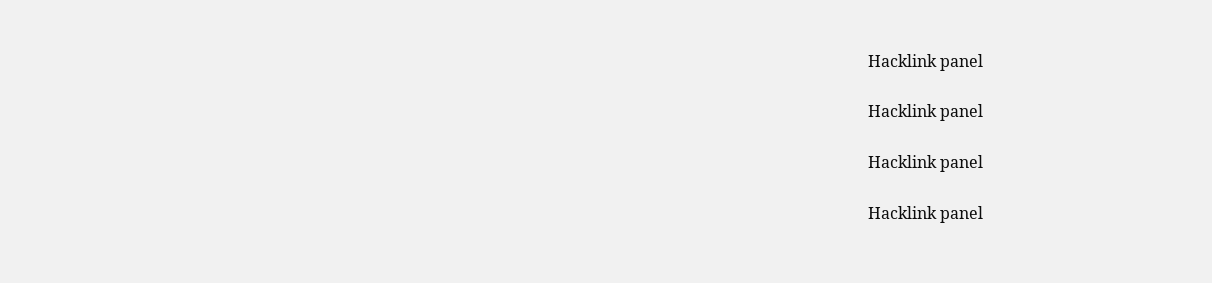Hacklink panel

Hacklink panel

Hacklink panel

Hacklink panel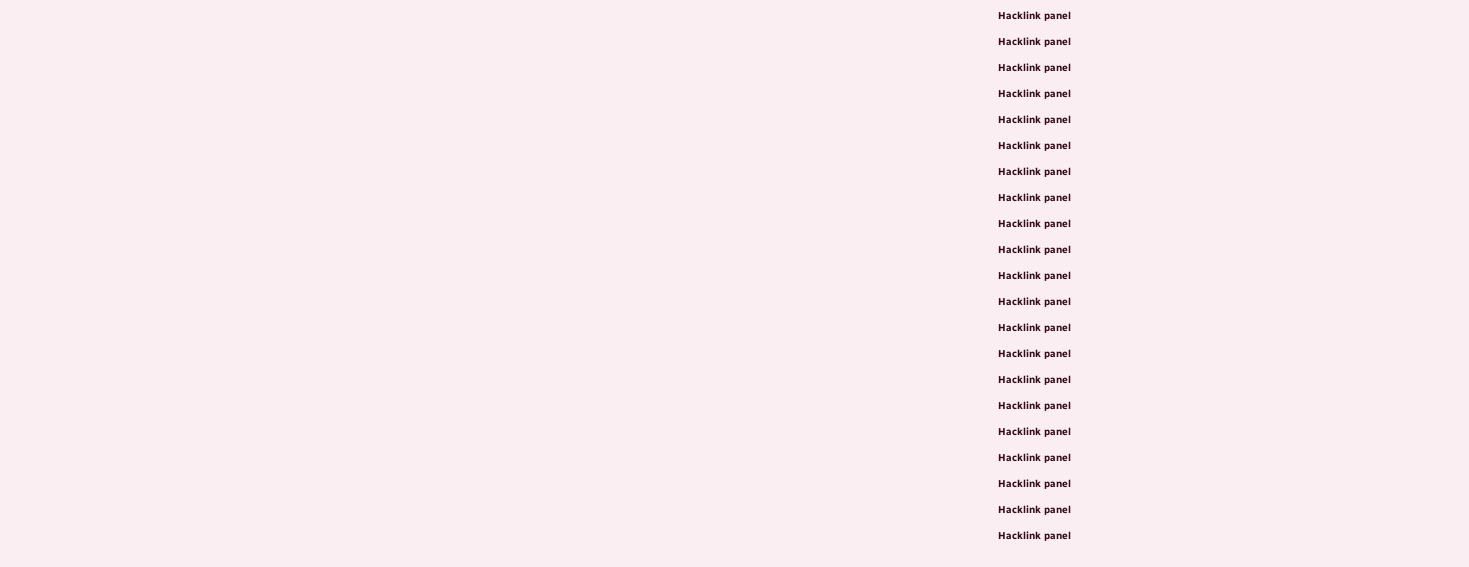Hacklink panel

Hacklink panel

Hacklink panel

Hacklink panel

Hacklink panel

Hacklink panel

Hacklink panel

Hacklink panel

Hacklink panel

Hacklink panel

Hacklink panel

Hacklink panel

Hacklink panel

Hacklink panel

Hacklink panel

Hacklink panel

Hacklink panel

Hacklink panel

Hacklink panel

Hacklink panel

Hacklink panel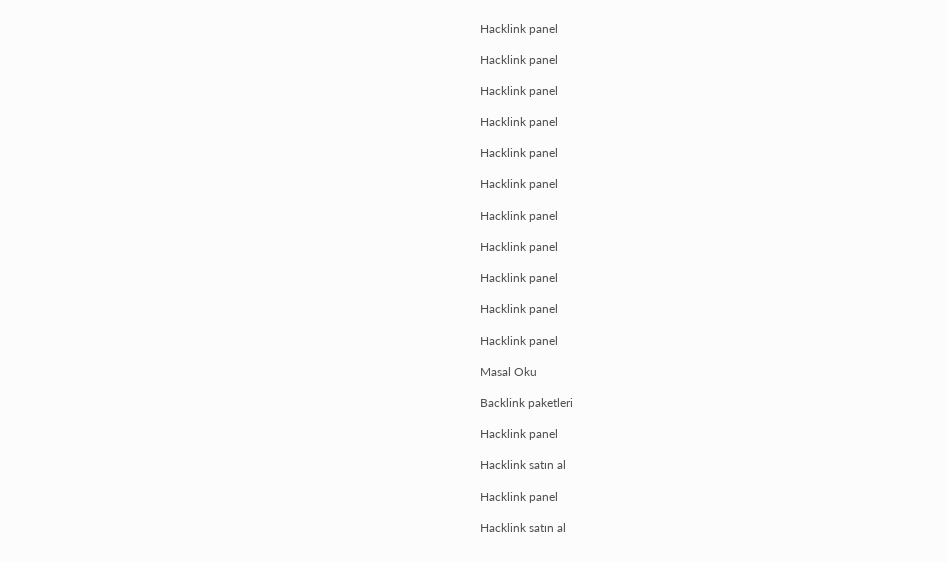Hacklink panel

Hacklink panel

Hacklink panel

Hacklink panel

Hacklink panel

Hacklink panel

Hacklink panel

Hacklink panel

Hacklink panel

Hacklink panel

Hacklink panel

Masal Oku

Backlink paketleri

Hacklink panel

Hacklink satın al

Hacklink panel

Hacklink satın al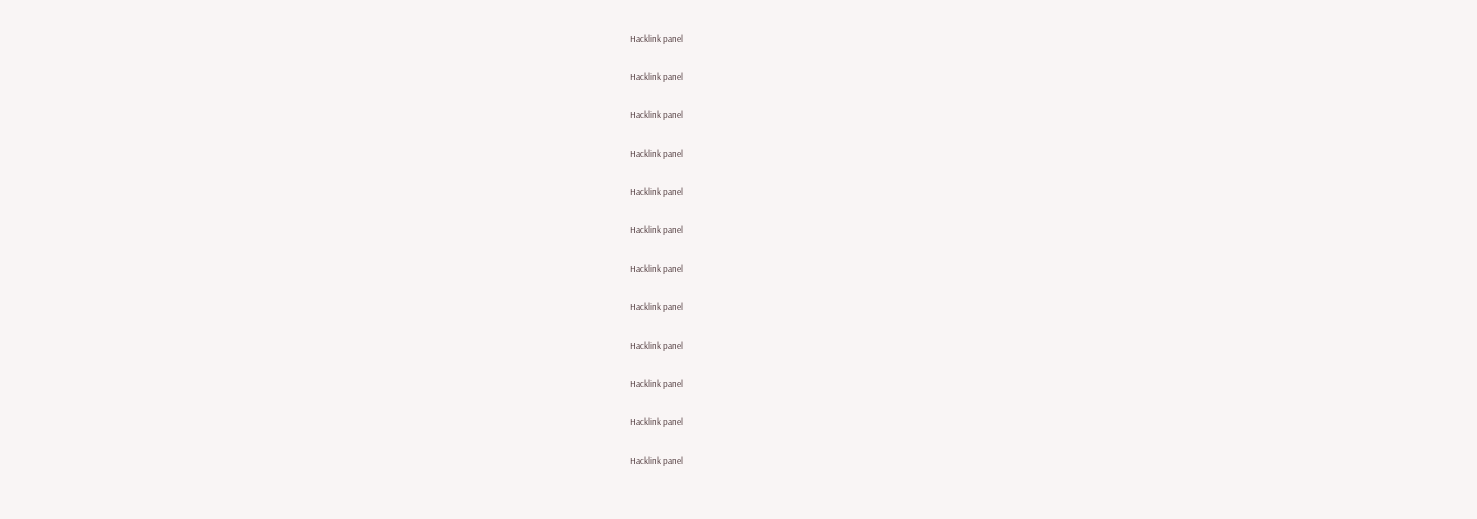Hacklink panel

Hacklink panel

Hacklink panel

Hacklink panel

Hacklink panel

Hacklink panel

Hacklink panel

Hacklink panel

Hacklink panel

Hacklink panel

Hacklink panel

Hacklink panel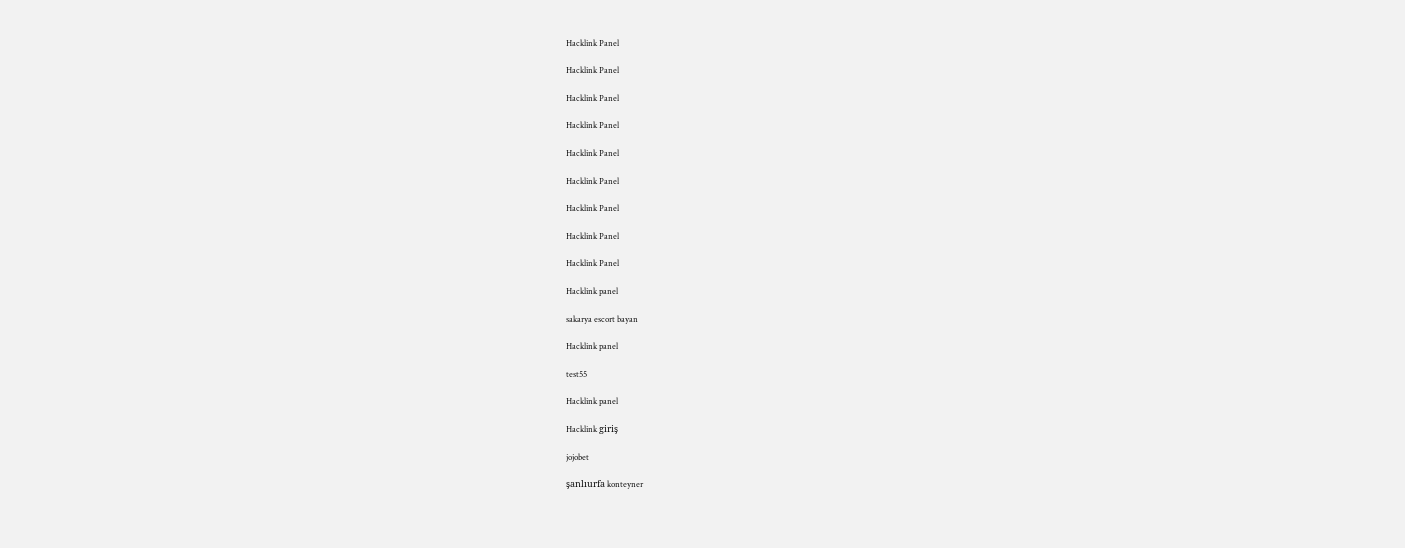Hacklink Panel

Hacklink Panel

Hacklink Panel

Hacklink Panel

Hacklink Panel

Hacklink Panel

Hacklink Panel

Hacklink Panel

Hacklink Panel

Hacklink panel

sakarya escort bayan

Hacklink panel

test55

Hacklink panel

Hacklink giriş

jojobet

şanlıurfa konteyner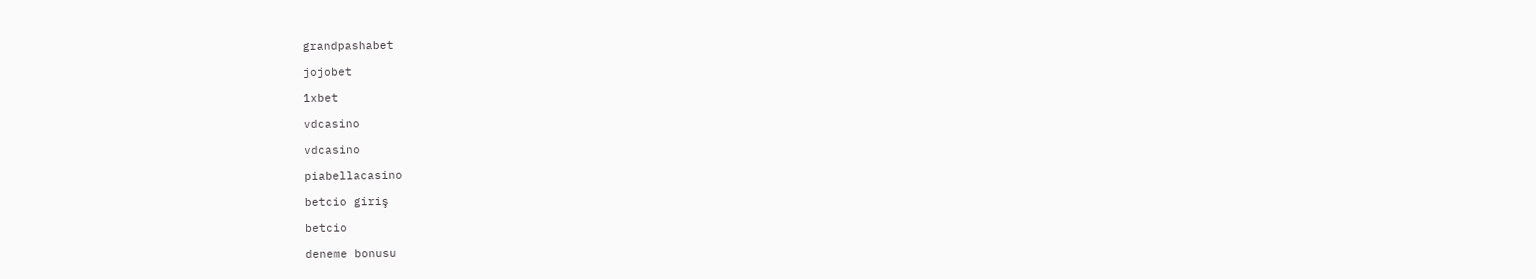grandpashabet

jojobet

1xbet

vdcasino

vdcasino

piabellacasino

betcio giriş

betcio

deneme bonusu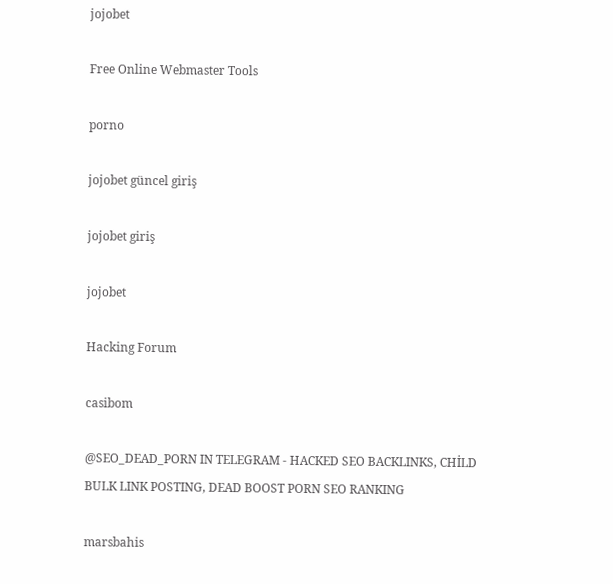jojobet

Free Online Webmaster Tools

porno

jojobet güncel giriş

jojobet giriş

jojobet

Hacking Forum

casibom

@SEO_DEAD_PORN IN TELEGRAM - HACKED SEO BACKLINKS, CHİLD BULK LINK POSTING, DEAD BOOST PORN SEO RANKING

marsbahis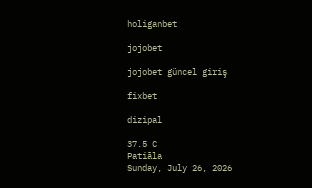holiganbet

jojobet

jojobet güncel giriş

fixbet

dizipal

37.5 C
Patiāla
Sunday, July 26, 2026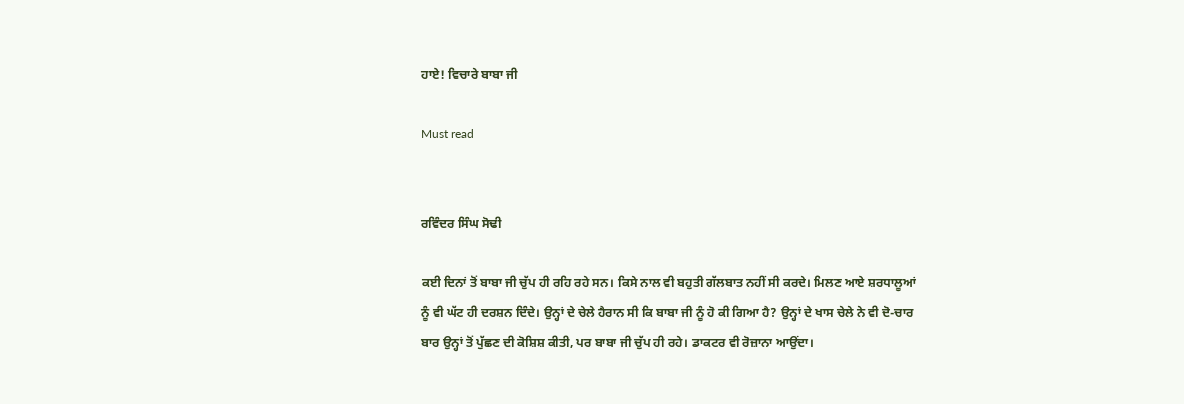ਹਾਏ! ਵਿਚਾਰੇ ਬਾਬਾ ਜੀ

Must read


ਰਵਿੰਦਰ ਸਿੰਘ ਸੋਢੀ

ਕਈ ਦਿਨਾਂ ਤੋਂ ਬਾਬਾ ਜੀ ਚੁੱਪ ਹੀ ਰਹਿ ਰਹੇ ਸਨ। ਕਿਸੇ ਨਾਲ ਵੀ ਬਹੁਤੀ ਗੱਲਬਾਤ ਨਹੀਂ ਸੀ ਕਰਦੇ। ਮਿਲਣ ਆਏ ਸ਼ਰਧਾਲੂਆਂ ਨੂੰ ਵੀ ਘੱਟ ਹੀ ਦਰਸ਼ਨ ਦਿੰਦੇ। ਉਨ੍ਹਾਂ ਦੇ ਚੇਲੇ ਹੈਰਾਨ ਸੀ ਕਿ ਬਾਬਾ ਜੀ ਨੂੰ ਹੋ ਕੀ ਗਿਆ ਹੈ? ਉਨ੍ਹਾਂ ਦੇ ਖਾਸ ਚੇਲੇ ਨੇ ਵੀ ਦੋ-ਚਾਰ ਬਾਰ ਉਨ੍ਹਾਂ ਤੋਂ ਪੁੱਛਣ ਦੀ ਕੋਸ਼ਿਸ਼ ਕੀਤੀ, ਪਰ ਬਾਬਾ ਜੀ ਚੁੱਪ ਹੀ ਰਹੇ। ਡਾਕਟਰ ਵੀ ਰੋਜ਼ਾਨਾ ਆਉਂਦਾ।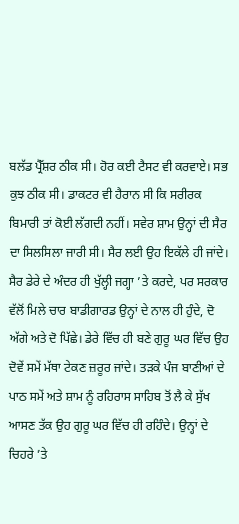ਬਲੱਡ ਪ੍ਰੈੱਸ਼ਰ ਠੀਕ ਸੀ। ਹੋਰ ਕਈ ਟੈਸਟ ਵੀ ਕਰਵਾਏ। ਸਭ ਕੁਝ ਠੀਕ ਸੀ। ਡਾਕਟਰ ਵੀ ਹੈਰਾਨ ਸੀ ਕਿ ਸਰੀਰਕ ਬਿਮਾਰੀ ਤਾਂ ਕੋਈ ਲੱਗਦੀ ਨਹੀਂ। ਸਵੇਰ ਸ਼ਾਮ ਉਨ੍ਹਾਂ ਦੀ ਸੈਰ ਦਾ ਸਿਲਸਿਲਾ ਜਾਰੀ ਸੀ। ਸੈਰ ਲਈ ਉਹ ਇਕੱਲੇ ਹੀ ਜਾਂਦੇ। ਸੈਰ ਡੇਰੇ ਦੇ ਅੰਦਰ ਹੀ ਖੁੱਲ੍ਹੀ ਜਗ੍ਹਾ ’ਤੇ ਕਰਦੇ, ਪਰ ਸਰਕਾਰ ਵੱਲੋਂ ਮਿਲੇ ਚਾਰ ਬਾਡੀਗਾਰਡ ਉਨ੍ਹਾਂ ਦੇ ਨਾਲ ਹੀ ਹੁੰਦੇ, ਦੋ ਅੱਗੇ ਅਤੇ ਦੋ ਪਿੱਛੇ। ਡੇਰੇ ਵਿੱਚ ਹੀ ਬਣੇ ਗੁਰੂ ਘਰ ਵਿੱਚ ਉਹ ਦੋਵੇਂ ਸਮੇਂ ਮੱਥਾ ਟੇਕਣ ਜ਼ਰੂਰ ਜਾਂਦੇ। ਤੜਕੇ ਪੰਜ ਬਾਣੀਆਂ ਦੇ ਪਾਠ ਸਮੇਂ ਅਤੇ ਸ਼ਾਮ ਨੂੰ ਰਹਿਰਾਸ ਸਾਹਿਬ ਤੋਂ ਲੈ ਕੇ ਸੁੱਖ ਆਸਣ ਤੱਕ ਉਹ ਗੁਰੂ ਘਰ ਵਿੱਚ ਹੀ ਰਹਿੰਦੇ। ਉਨ੍ਹਾਂ ਦੇ ਚਿਹਰੇ ’ਤੇ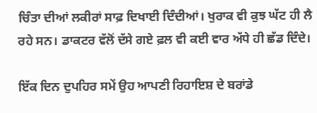ਚਿੰਤਾ ਦੀਆਂ ਲਕੀਰਾਂ ਸਾਫ਼ ਦਿਖਾਈ ਦਿੰਦੀਆਂ। ਖੁਰਾਕ ਵੀ ਕੁਝ ਘੱਟ ਹੀ ਲੈ ਰਹੇ ਸਨ। ਡਾਕਟਰ ਵੱਲੋਂ ਦੱਸੇ ਗਏ ਫ਼ਲ ਵੀ ਕਈ ਵਾਰ ਅੱਧੇ ਹੀ ਛੱਡ ਦਿੰਦੇ।

ਇੱਕ ਦਿਨ ਦੁਪਹਿਰ ਸਮੇਂ ਉਹ ਆਪਣੀ ਰਿਹਾਇਸ਼ ਦੇ ਬਰਾਂਡੇ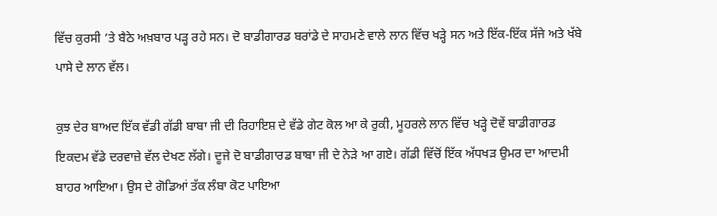ਵਿੱਚ ਕੁਰਸੀ ’ਤੇ ਬੈਠੇ ਅਖ਼ਬਾਰ ਪੜ੍ਹ ਰਹੇ ਸਨ। ਦੋ ਬਾਡੀਗਾਰਡ ਬਰਾਂਡੇ ਦੇ ਸਾਹਮਣੇ ਵਾਲੇ ਲਾਨ ਵਿੱਚ ਖੜ੍ਹੇ ਸਨ ਅਤੇ ਇੱਕ-ਇੱਕ ਸੱਜੇ ਅਤੇ ਖੱਬੇ ਪਾਸੇ ਦੇ ਲਾਨ ਵੱਲ।

ਕੁਝ ਦੇਰ ਬਾਅਦ ਇੱਕ ਵੱਡੀ ਗੱਡੀ ਬਾਬਾ ਜੀ ਦੀ ਰਿਹਾਇਸ਼ ਦੇ ਵੱਡੇ ਗੇਟ ਕੋਲ ਆ ਕੇ ਰੁਕੀ, ਮੂਹਰਲੇ ਲਾਨ ਵਿੱਚ ਖੜ੍ਹੇ ਦੋਵੇਂ ਬਾਡੀਗਾਰਡ ਇਕਦਮ ਵੱਡੇ ਦਰਵਾਜ਼ੇ ਵੱਲ ਦੇਖਣ ਲੱਗੇ। ਦੂਜੇ ਦੋ ਬਾਡੀਗਾਰਡ ਬਾਬਾ ਜੀ ਦੇ ਨੇੜੇ ਆ ਗਏ। ਗੱਡੀ ਵਿੱਚੋਂ ਇੱਕ ਅੱਧਖੜ ਉਮਰ ਦਾ ਆਦਮੀ ਬਾਹਰ ਆਇਆ। ਉਸ ਦੇ ਗੋਡਿਆਂ ਤੱਕ ਲੰਬਾ ਕੋਟ ਪਾਇਆ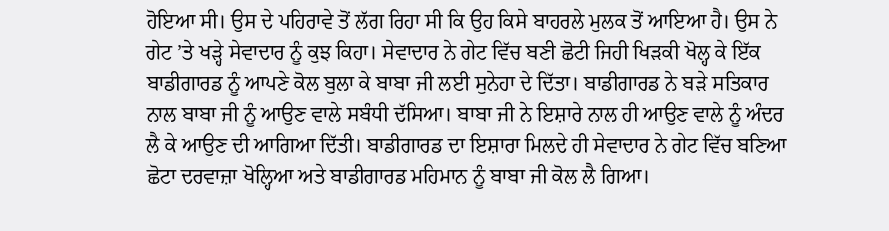ਹੋਇਆ ਸੀ। ਉਸ ਦੇ ਪਹਿਰਾਵੇ ਤੋਂ ਲੱਗ ਰਿਹਾ ਸੀ ਕਿ ਉਹ ਕਿਸੇ ਬਾਹਰਲੇ ਮੁਲਕ ਤੋਂ ਆਇਆ ਹੈ। ਉਸ ਨੇ ਗੇਟ ’ਤੇ ਖੜ੍ਹੇ ਸੇਵਾਦਾਰ ਨੂੰ ਕੁਝ ਕਿਹਾ। ਸੇਵਾਦਾਰ ਨੇ ਗੇਟ ਵਿੱਚ ਬਣੀ ਛੋਟੀ ਜਿਹੀ ਖਿੜਕੀ ਖੋਲ੍ਹ ਕੇ ਇੱਕ ਬਾਡੀਗਾਰਡ ਨੂੰ ਆਪਣੇ ਕੋਲ ਬੁਲਾ ਕੇ ਬਾਬਾ ਜੀ ਲਈ ਸੁਨੇਹਾ ਦੇ ਦਿੱਤਾ। ਬਾਡੀਗਾਰਡ ਨੇ ਬੜੇ ਸਤਿਕਾਰ ਨਾਲ ਬਾਬਾ ਜੀ ਨੂੰ ਆਉਣ ਵਾਲੇ ਸਬੰਧੀ ਦੱਸਿਆ। ਬਾਬਾ ਜੀ ਨੇ ਇਸ਼ਾਰੇ ਨਾਲ ਹੀ ਆਉਣ ਵਾਲੇ ਨੂੰ ਅੰਦਰ ਲੈ ਕੇ ਆਉਣ ਦੀ ਆਗਿਆ ਦਿੱਤੀ। ਬਾਡੀਗਾਰਡ ਦਾ ਇਸ਼ਾਰਾ ਮਿਲਦੇ ਹੀ ਸੇਵਾਦਾਰ ਨੇ ਗੇਟ ਵਿੱਚ ਬਣਿਆ ਛੋਟਾ ਦਰਵਾਜ਼ਾ ਖੋਲ੍ਹਿਆ ਅਤੇ ਬਾਡੀਗਾਰਡ ਮਹਿਮਾਨ ਨੂੰ ਬਾਬਾ ਜੀ ਕੋਲ ਲੈ ਗਿਆ।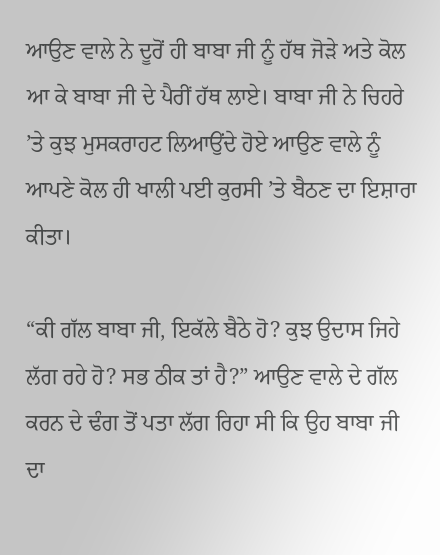ਆਉਣ ਵਾਲੇ ਨੇ ਦੂਰੋਂ ਹੀ ਬਾਬਾ ਜੀ ਨੂੰ ਹੱਥ ਜੋੜੇ ਅਤੇ ਕੋਲ ਆ ਕੇ ਬਾਬਾ ਜੀ ਦੇ ਪੈਰੀਂ ਹੱਥ ਲਾਏ। ਬਾਬਾ ਜੀ ਨੇ ਚਿਹਰੇ ’ਤੇ ਕੁਝ ਮੁਸਕਰਾਹਟ ਲਿਆਉਂਦੇ ਹੋਏ ਆਉਣ ਵਾਲੇ ਨੂੰ ਆਪਣੇ ਕੋਲ ਹੀ ਖਾਲੀ ਪਈ ਕੁਰਸੀ ’ਤੇ ਬੈਠਣ ਦਾ ਇਸ਼ਾਰਾ ਕੀਤਾ।

“ਕੀ ਗੱਲ ਬਾਬਾ ਜੀ, ਇਕੱਲੇ ਬੈਠੇ ਹੋ? ਕੁਝ ਉਦਾਸ ਜਿਹੇ ਲੱਗ ਰਹੇ ਹੋ? ਸਭ ਠੀਕ ਤਾਂ ਹੈ?” ਆਉਣ ਵਾਲੇ ਦੇ ਗੱਲ ਕਰਨ ਦੇ ਢੰਗ ਤੋਂ ਪਤਾ ਲੱਗ ਰਿਹਾ ਸੀ ਕਿ ਉਹ ਬਾਬਾ ਜੀ ਦਾ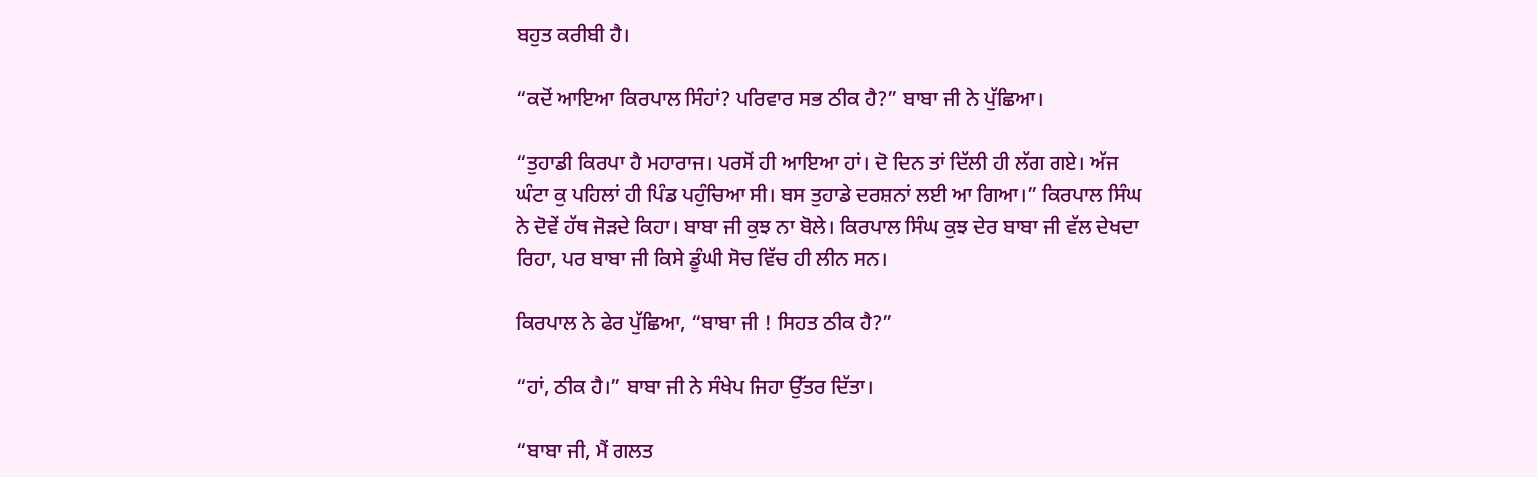ਬਹੁਤ ਕਰੀਬੀ ਹੈ।

“ਕਦੋਂ ਆਇਆ ਕਿਰਪਾਲ ਸਿੰਹਾਂ? ਪਰਿਵਾਰ ਸਭ ਠੀਕ ਹੈ?” ਬਾਬਾ ਜੀ ਨੇ ਪੁੱਛਿਆ।

“ਤੁਹਾਡੀ ਕਿਰਪਾ ਹੈ ਮਹਾਰਾਜ। ਪਰਸੋਂ ਹੀ ਆਇਆ ਹਾਂ। ਦੋ ਦਿਨ ਤਾਂ ਦਿੱਲੀ ਹੀ ਲੱਗ ਗਏ। ਅੱਜ ਘੰਟਾ ਕੁ ਪਹਿਲਾਂ ਹੀ ਪਿੰਡ ਪਹੁੰਚਿਆ ਸੀ। ਬਸ ਤੁਹਾਡੇ ਦਰਸ਼ਨਾਂ ਲਈ ਆ ਗਿਆ।” ਕਿਰਪਾਲ ਸਿੰਘ ਨੇ ਦੋਵੇਂ ਹੱਥ ਜੋੜਦੇ ਕਿਹਾ। ਬਾਬਾ ਜੀ ਕੁਝ ਨਾ ਬੋਲੇ। ਕਿਰਪਾਲ ਸਿੰਘ ਕੁਝ ਦੇਰ ਬਾਬਾ ਜੀ ਵੱਲ ਦੇਖਦਾ ਰਿਹਾ, ਪਰ ਬਾਬਾ ਜੀ ਕਿਸੇ ਡੂੰਘੀ ਸੋਚ ਵਿੱਚ ਹੀ ਲੀਨ ਸਨ।

ਕਿਰਪਾਲ ਨੇ ਫੇਰ ਪੁੱਛਿਆ, “ਬਾਬਾ ਜੀ ! ਸਿਹਤ ਠੀਕ ਹੈ?”

“ਹਾਂ, ਠੀਕ ਹੈ।” ਬਾਬਾ ਜੀ ਨੇ ਸੰਖੇਪ ਜਿਹਾ ਉੱਤਰ ਦਿੱਤਾ।

“ਬਾਬਾ ਜੀ, ਮੈਂ ਗਲਤ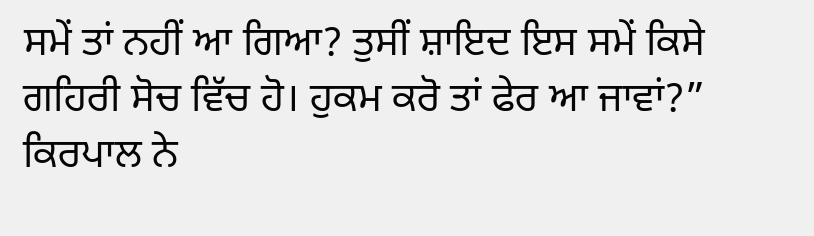ਸਮੇਂ ਤਾਂ ਨਹੀਂ ਆ ਗਿਆ? ਤੁਸੀਂ ਸ਼ਾਇਦ ਇਸ ਸਮੇਂ ਕਿਸੇ ਗਹਿਰੀ ਸੋਚ ਵਿੱਚ ਹੋ। ਹੁਕਮ ਕਰੋ ਤਾਂ ਫੇਰ ਆ ਜਾਵਾਂ?” ਕਿਰਪਾਲ ਨੇ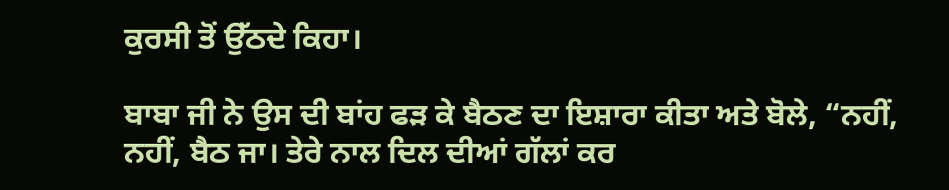ਕੁਰਸੀ ਤੋਂ ਉੱਠਦੇ ਕਿਹਾ।

ਬਾਬਾ ਜੀ ਨੇ ਉਸ ਦੀ ਬਾਂਹ ਫੜ ਕੇ ਬੈਠਣ ਦਾ ਇਸ਼ਾਰਾ ਕੀਤਾ ਅਤੇ ਬੋਲੇ, “ਨਹੀਂ, ਨਹੀਂ, ਬੈਠ ਜਾ। ਤੇਰੇ ਨਾਲ ਦਿਲ ਦੀਆਂ ਗੱਲਾਂ ਕਰ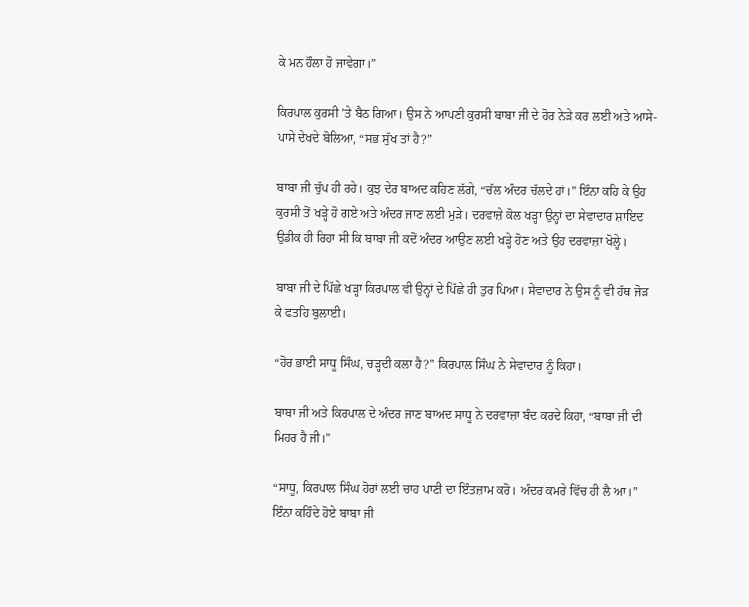ਕੇ ਮਨ ਹੌਲਾ ਹੋ ਜਾਵੇਗਾ।”

ਕਿਰਪਾਲ ਕੁਰਸੀ ’ਤੇ ਬੈਠ ਗਿਆ। ਉਸ ਨੇ ਆਪਣੀ ਕੁਰਸੀ ਬਾਬਾ ਜੀ ਦੇ ਹੋਰ ਨੇੜੇ ਕਰ ਲਈ ਅਤੇ ਆਸੇ-ਪਾਸੇ ਦੇਖਦੇ ਬੋਲਿਆ, “ਸਭ ਸੁੱਖ ਤਾਂ ਹੈ?”

ਬਾਬਾ ਜੀ ਚੁੱਪ ਹੀ ਰਹੇ। ਕੁਝ ਦੇਰ ਬਾਅਦ ਕਹਿਣ ਲੱਗੇ, “ਚੱਲ ਅੰਦਰ ਚੱਲਦੇ ਹਾਂ।” ਇੰਨਾ ਕਹਿ ਕੇ ਉਹ ਕੁਰਸੀ ਤੋਂ ਖੜ੍ਹੇ ਹੋ ਗਏ ਅਤੇ ਅੰਦਰ ਜਾਣ ਲਈ ਮੁੜੇ। ਦਰਵਾਜ਼ੇ ਕੋਲ ਖੜ੍ਹਾ ਉਨ੍ਹਾਂ ਦਾ ਸੇਵਾਦਾਰ ਸ਼ਾਇਦ ਉਡੀਕ ਹੀ ਰਿਹਾ ਸੀ ਕਿ ਬਾਬਾ ਜੀ ਕਦੋਂ ਅੰਦਰ ਆਉਣ ਲਈ ਖੜ੍ਹੇ ਹੋਣ ਅਤੇ ਉਹ ਦਰਵਾਜ਼ਾ ਖੋਲ੍ਹੇ।

ਬਾਬਾ ਜੀ ਦੇ ਪਿੱਛੇ ਖੜ੍ਹਾ ਕਿਰਪਾਲ ਵੀ ਉਨ੍ਹਾਂ ਦੇ ਪਿੱਛੇ ਹੀ ਤੁਰ ਪਿਆ। ਸੇਵਾਦਾਰ ਨੇ ਉਸ ਨੂੰ ਵੀ ਹੱਥ ਜੋੜ ਕੇ ਫਤਹਿ ਬੁਲਾਈ।

“ਹੋਰ ਭਾਈ ਸਾਧੂ ਸਿੰਘ, ਚੜ੍ਹਦੀ ਕਲਾ ਹੈ?” ਕਿਰਪਾਲ ਸਿੰਘ ਨੇ ਸੇਵਾਦਾਰ ਨੂੰ ਕਿਹਾ।

ਬਾਬਾ ਜੀ ਅਤੇ ਕਿਰਪਾਲ ਦੇ ਅੰਦਰ ਜਾਣ ਬਾਅਦ ਸਾਧੂ ਨੇ ਦਰਵਾਜ਼ਾ ਬੰਦ ਕਰਦੇ ਕਿਹਾ, “ਬਾਬਾ ਜੀ ਦੀ ਮਿਹਰ ਹੈ ਜੀ।”

“ਸਾਧੂ, ਕਿਰਪਾਲ ਸਿੰਘ ਹੋਰਾਂ ਲਈ ਚਾਹ ਪਾਣੀ ਦਾ ਇੰਤਜ਼ਾਮ ਕਰੋ। ਅੰਦਰ ਕਮਰੇ ਵਿੱਚ ਹੀ ਲੈ ਆ।” ਇੰਨਾ ਕਹਿੰਦੇ ਹੋਏ ਬਾਬਾ ਜੀ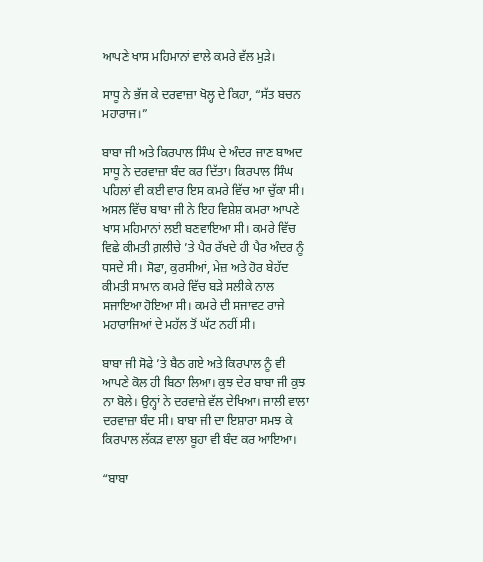ਆਪਣੇ ਖਾਸ ਮਹਿਮਾਨਾਂ ਵਾਲੇ ਕਮਰੇ ਵੱਲ ਮੁੜੇ।

ਸਾਧੂ ਨੇ ਭੱਜ ਕੇ ਦਰਵਾਜ਼ਾ ਖੋਲ੍ਹ ਦੇ ਕਿਹਾ, “ਸੱਤ ਬਚਨ ਮਹਾਰਾਜ।”

ਬਾਬਾ ਜੀ ਅਤੇ ਕਿਰਪਾਲ ਸਿੰਘ ਦੇ ਅੰਦਰ ਜਾਣ ਬਾਅਦ ਸਾਧੂ ਨੇ ਦਰਵਾਜ਼ਾ ਬੰਦ ਕਰ ਦਿੱਤਾ। ਕਿਰਪਾਲ ਸਿੰਘ ਪਹਿਲਾਂ ਵੀ ਕਈ ਵਾਰ ਇਸ ਕਮਰੇ ਵਿੱਚ ਆ ਚੁੱਕਾ ਸੀ। ਅਸਲ ਵਿੱਚ ਬਾਬਾ ਜੀ ਨੇ ਇਹ ਵਿਸ਼ੇਸ਼ ਕਮਰਾ ਆਪਣੇ ਖਾਸ ਮਹਿਮਾਨਾਂ ਲਈ ਬਣਵਾਇਆ ਸੀ। ਕਮਰੇ ਵਿੱਚ ਵਿਛੇ ਕੀਮਤੀ ਗ਼ਲੀਚੇ ’ਤੇ ਪੈਰ ਰੱਖਦੇ ਹੀ ਪੈਰ ਅੰਦਰ ਨੂੰ ਧਸਦੇ ਸੀ। ਸੋਫਾ, ਕੁਰਸੀਆਂ, ਮੇਜ਼ ਅਤੇ ਹੋਰ ਬੇਹੱਦ ਕੀਮਤੀ ਸਾਮਾਨ ਕਮਰੇ ਵਿੱਚ ਬੜੇ ਸਲੀਕੇ ਨਾਲ ਸਜਾਇਆ ਹੋਇਆ ਸੀ। ਕਮਰੇ ਦੀ ਸਜਾਵਟ ਰਾਜੇ ਮਹਾਰਾਜਿਆਂ ਦੇ ਮਹੱਲ ਤੋਂ ਘੱਟ ਨਹੀਂ ਸੀ।

ਬਾਬਾ ਜੀ ਸੋਫੇ ’ਤੇ ਬੈਠ ਗਏ ਅਤੇ ਕਿਰਪਾਲ ਨੂੰ ਵੀ ਆਪਣੇ ਕੋਲ ਹੀ ਬਿਠਾ ਲਿਆ। ਕੁਝ ਦੇਰ ਬਾਬਾ ਜੀ ਕੁਝ ਨਾ ਬੋਲੇ। ਉਨ੍ਹਾਂ ਨੇ ਦਰਵਾਜ਼ੇ ਵੱਲ ਦੇਖਿਆ। ਜਾਲੀ ਵਾਲਾ ਦਰਵਾਜ਼ਾ ਬੰਦ ਸੀ। ਬਾਬਾ ਜੀ ਦਾ ਇਸ਼ਾਰਾ ਸਮਝ ਕੇ ਕਿਰਪਾਲ ਲੱਕੜ ਵਾਲਾ ਬੂਹਾ ਵੀ ਬੰਦ ਕਰ ਆਇਆ।

“ਬਾਬਾ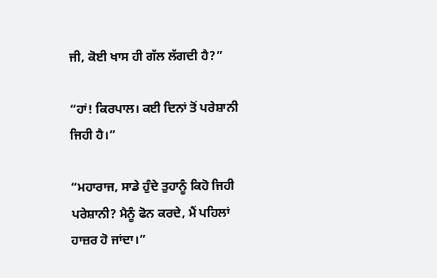ਜੀ, ਕੋਈ ਖਾਸ ਹੀ ਗੱਲ ਲੱਗਦੀ ਹੈ?”

“ਹਾਂ! ਕਿਰਪਾਲ। ਕਈ ਦਿਨਾਂ ਤੋਂ ਪਰੇਸ਼ਾਨੀ ਜਿਹੀ ਹੈ।”

“ਮਹਾਰਾਜ, ਸਾਡੇ ਹੁੰਦੇ ਤੁਹਾਨੂੰ ਕਿਹੋ ਜਿਹੀ ਪਰੇਸ਼ਾਨੀ? ਮੈਨੂੰ ਫੋਨ ਕਰਦੇ, ਮੈਂ ਪਹਿਲਾਂ ਹਾਜ਼ਰ ਹੋ ਜਾਂਦਾ।”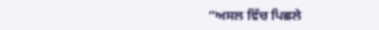“ਅਸਲ ਵਿੱਚ ਪਿਛਲੇ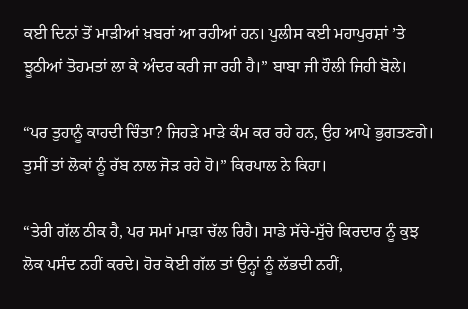ਕਈ ਦਿਨਾਂ ਤੋਂ ਮਾੜੀਆਂ ਖ਼ਬਰਾਂ ਆ ਰਹੀਆਂ ਹਨ। ਪੁਲੀਸ ਕਈ ਮਹਾਪੁਰਸ਼ਾਂ ’ਤੇ ਝੂਠੀਆਂ ਤੋਹਮਤਾਂ ਲਾ ਕੇ ਅੰਦਰ ਕਰੀ ਜਾ ਰਹੀ ਹੈ।” ਬਾਬਾ ਜੀ ਹੌਲੀ ਜਿਹੀ ਬੋਲੇ।

“ਪਰ ਤੁਹਾਨੂੰ ਕਾਹਦੀ ਚਿੰਤਾ? ਜਿਹੜੇ ਮਾੜੇ ਕੰਮ ਕਰ ਰਹੇ ਹਨ, ਉਹ ਆਪੇ ਭੁਗਤਣਗੇ। ਤੁਸੀਂ ਤਾਂ ਲੋਕਾਂ ਨੂੰ ਰੱਬ ਨਾਲ ਜੋੜ ਰਹੇ ਹੋ।” ਕਿਰਪਾਲ ਨੇ ਕਿਹਾ।

“ਤੇਰੀ ਗੱਲ ਠੀਕ ਹੈ, ਪਰ ਸਮਾਂ ਮਾੜਾ ਚੱਲ ਰਿਹੈ। ਸਾਡੇ ਸੱਚੇ-ਸੁੱਚੇ ਕਿਰਦਾਰ ਨੂੰ ਕੁਝ ਲੋਕ ਪਸੰਦ ਨਹੀਂ ਕਰਦੇ। ਹੋਰ ਕੋਈ ਗੱਲ ਤਾਂ ਉਨ੍ਹਾਂ ਨੂੰ ਲੱਭਦੀ ਨਹੀਂ,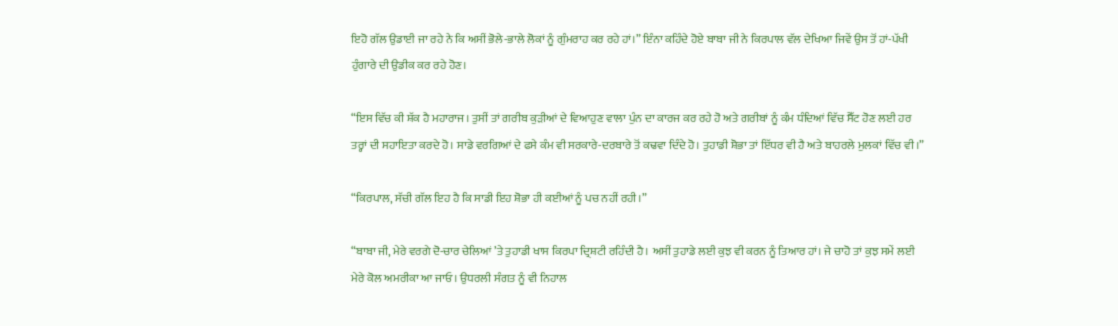ਇਹੋ ਗੱਲ ਉਡਾਈ ਜਾ ਰਹੇ ਨੇ ਕਿ ਅਸੀਂ ਭੋਲੇ-ਭਾਲੇ ਲੋਕਾਂ ਨੂੰ ਗੁੰਮਰਾਹ ਕਰ ਰਹੇ ਹਾਂ।” ਇੰਨਾ ਕਹਿੰਦੇ ਹੋਏ ਬਾਬਾ ਜੀ ਨੇ ਕਿਰਪਾਲ ਵੱਲ ਦੇਖਿਆ ਜਿਵੇਂ ਉਸ ਤੋਂ ਹਾਂ-ਪੱਖੀ ਹੁੰਗਾਰੇ ਦੀ ਉਡੀਕ ਕਰ ਰਹੇ ਹੋਣ।

“ਇਸ ਵਿੱਚ ਕੀ ਸ਼ੱਕ ਹੈ ਮਹਾਰਾਜ। ਤੁਸੀਂ ਤਾਂ ਗਰੀਬ ਕੁੜੀਆਂ ਦੇ ਵਿਆਹੁਣ ਵਾਲਾ ਪੁੰਨ ਦਾ ਕਾਰਜ ਕਰ ਰਹੇ ਹੋ ਅਤੇ ਗਰੀਬਾਂ ਨੂੰ ਕੰਮ ਧੰਦਿਆਂ ਵਿੱਚ ਸੈੱਟ ਹੋਣ ਲਈ ਹਰ ਤਰ੍ਹਾਂ ਦੀ ਸਹਾਇਤਾ ਕਰਦੇ ਹੋ। ਸਾਡੇ ਵਰਗਿਆਂ ਦੇ ਫਸੇ ਕੰਮ ਵੀ ਸਰਕਾਰੇ-ਦਰਬਾਰੇ ਤੋਂ ਕਢਵਾ ਦਿੰਦੇ ਹੋ। ਤੁਹਾਡੀ ਸ਼ੋਭਾ ਤਾਂ ਇੱਧਰ ਵੀ ਹੈ ਅਤੇ ਬਾਹਰਲੇ ਮੁਲਕਾਂ ਵਿੱਚ ਵੀ।”

“ਕਿਰਪਾਲ, ਸੱਚੀ ਗੱਲ ਇਹ ਹੈ ਕਿ ਸਾਡੀ ਇਹ ਸ਼ੋਭਾ ਹੀ ਕਈਆਂ ਨੂੰ ਪਚ ਨਹੀਂ ਰਹੀ।”

“ਬਾਬਾ ਜੀ, ਮੇਰੇ ਵਰਗੇ ਦੋ-ਚਾਰ ਚੇਲਿਆਂ ’ਤੇ ਤੁਹਾਡੀ ਖਾਸ ਕਿਰਪਾ ਦ੍ਰਿਸ਼ਟੀ ਰਹਿੰਦੀ ਹੈ। ਅਸੀਂ ਤੁਹਾਡੇ ਲਈ ਕੁਝ ਵੀ ਕਰਨ ਨੂੰ ਤਿਆਰ ਹਾਂ। ਜੇ ਚਾਹੋ ਤਾਂ ਕੁਝ ਸਮੇਂ ਲਈ ਮੇਰੇ ਕੋਲ ਅਮਰੀਕਾ ਆ ਜਾਓ। ਉਧਰਲੀ ਸੰਗਤ ਨੂੰ ਵੀ ਨਿਹਾਲ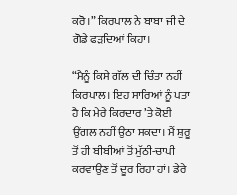ਕਰੋ।” ਕਿਰਪਾਲ ਨੇ ਬਾਬਾ ਜੀ ਦੇ ਗੋਡੇ ਫੜਦਿਆਂ ਕਿਹਾ।

“ਮੈਨੂੰ ਕਿਸੇ ਗੱਲ ਦੀ ਚਿੰਤਾ ਨਹੀਂ ਕਿਰਪਾਲ। ਇਹ ਸਾਰਿਆਂ ਨੂੰ ਪਤਾ ਹੈ ਕਿ ਮੇਰੇ ਕਿਰਦਾਰ ’ਤੇ ਕੋਈ ਉਂਗਲ ਨਹੀਂ ਉਠਾ ਸਕਦਾ। ਮੈਂ ਸ਼ੁਰੂ ਤੋਂ ਹੀ ਬੀਬੀਆਂ ਤੋਂ ਮੁੱਠੀ-ਚਾਪੀ ਕਰਵਾਉਣ ਤੋਂ ਦੂਰ ਰਿਹਾ ਹਾਂ। ਡੇਰੇ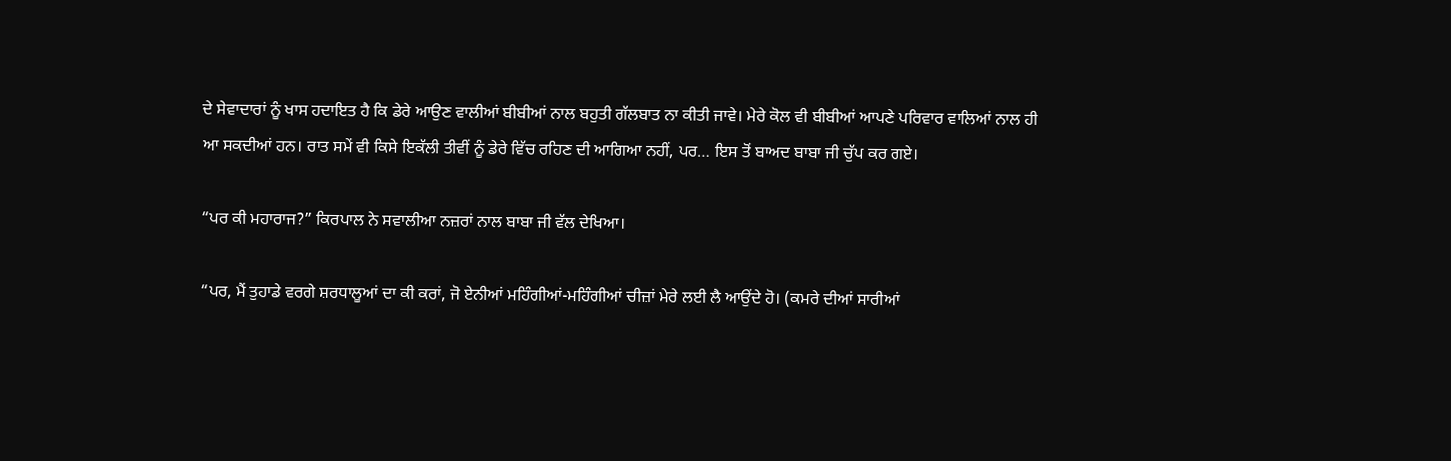ਦੇ ਸੇਵਾਦਾਰਾਂ ਨੂੰ ਖਾਸ ਹਦਾਇਤ ਹੈ ਕਿ ਡੇਰੇ ਆਉਣ ਵਾਲੀਆਂ ਬੀਬੀਆਂ ਨਾਲ ਬਹੁਤੀ ਗੱਲਬਾਤ ਨਾ ਕੀਤੀ ਜਾਵੇ। ਮੇਰੇ ਕੋਲ ਵੀ ਬੀਬੀਆਂ ਆਪਣੇ ਪਰਿਵਾਰ ਵਾਲਿਆਂ ਨਾਲ ਹੀ ਆ ਸਕਦੀਆਂ ਹਨ। ਰਾਤ ਸਮੇਂ ਵੀ ਕਿਸੇ ਇਕੱਲੀ ਤੀਵੀਂ ਨੂੰ ਡੇਰੇ ਵਿੱਚ ਰਹਿਣ ਦੀ ਆਗਿਆ ਨਹੀਂ, ਪਰ… ਇਸ ਤੋਂ ਬਾਅਦ ਬਾਬਾ ਜੀ ਚੁੱਪ ਕਰ ਗਏ।

“ਪਰ ਕੀ ਮਹਾਰਾਜ?” ਕਿਰਪਾਲ ਨੇ ਸਵਾਲੀਆ ਨਜ਼ਰਾਂ ਨਾਲ ਬਾਬਾ ਜੀ ਵੱਲ ਦੇਖਿਆ।

“ਪਰ, ਮੈਂ ਤੁਹਾਡੇ ਵਰਗੇ ਸ਼ਰਧਾਲੂਆਂ ਦਾ ਕੀ ਕਰਾਂ, ਜੋ ਏਨੀਆਂ ਮਹਿੰਗੀਆਂ-ਮਹਿੰਗੀਆਂ ਚੀਜ਼ਾਂ ਮੇਰੇ ਲਈ ਲੈ ਆਉਂਦੇ ਹੋ। (ਕਮਰੇ ਦੀਆਂ ਸਾਰੀਆਂ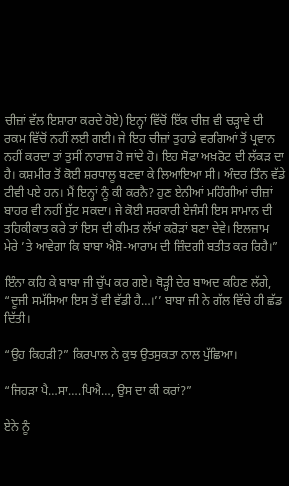ਚੀਜ਼ਾਂ ਵੱਲ ਇਸ਼ਾਰਾ ਕਰਦੇ ਹੋਏ) ਇਨ੍ਹਾਂ ਵਿੱਚੋਂ ਇੱਕ ਚੀਜ਼ ਵੀ ਚੜ੍ਹਾਵੇ ਦੀ ਰਕਮ ਵਿੱਚੋਂ ਨਹੀਂ ਲਈ ਗਈ। ਜੇ ਇਹ ਚੀਜ਼ਾਂ ਤੁਹਾਡੇ ਵਰਗਿਆਂ ਤੋਂ ਪ੍ਰਵਾਨ ਨਹੀਂ ਕਰਦਾ ਤਾਂ ਤੁਸੀਂ ਨਾਰਾਜ਼ ਹੋ ਜਾਂਦੇ ਹੋ। ਇਹ ਸੋਫਾ ਅਖ਼ਰੋਟ ਦੀ ਲੱਕੜ ਦਾ ਹੈ। ਕਸ਼ਮੀਰ ਤੋਂ ਕੋਈ ਸ਼ਰਧਾਲੂ ਬਣਵਾ ਕੇ ਲਿਆਇਆ ਸੀ। ਅੰਦਰ ਤਿੰਨ ਵੱਡੇ ਟੀਵੀ ਪਏ ਹਨ। ਮੈਂ ਇਨ੍ਹਾਂ ਨੂੰ ਕੀ ਕਰਨੈ? ਹੁਣ ਏਨੀਆਂ ਮਹਿੰਗੀਆਂ ਚੀਜ਼ਾਂ ਬਾਹਰ ਵੀ ਨਹੀਂ ਸੁੱਟ ਸਕਦਾ। ਜੇ ਕੋਈ ਸਰਕਾਰੀ ਏਜੰਸੀ ਇਸ ਸਾਮਾਨ ਦੀ ਤਹਿਕੀਕਾਤ ਕਰੇ ਤਾਂ ਇਸ ਦੀ ਕੀਮਤ ਲੱਖਾਂ ਕਰੋੜਾਂ ਬਣਾ ਦੇਵੇ। ਇਲਜ਼ਾਮ ਮੇਰੇ ’ਤੇ ਆਵੇਗਾ ਕਿ ਬਾਬਾ ਐਸ਼ੋ-ਆਰਾਮ ਦੀ ਜ਼ਿੰਦਗੀ ਬਤੀਤ ਕਰ ਰਿਹੈ।”

ਇੰਨਾ ਕਹਿ ਕੇ ਬਾਬਾ ਜੀ ਚੁੱਪ ਕਰ ਗਏ। ਥੋੜ੍ਹੀ ਦੇਰ ਬਾਅਦ ਕਹਿਣ ਲੱਗੇ, “ਦੂਜੀ ਸਮੱਸਿਆ ਇਸ ਤੋਂ ਵੀ ਵੱਡੀ ਹੈ…।’’ ਬਾਬਾ ਜੀ ਨੇ ਗੱਲ ਵਿੱਚੇ ਹੀ ਛੱਡ ਦਿੱਤੀ।

“ਉਹ ਕਿਹੜੀ?” ਕਿਰਪਾਲ ਨੇ ਕੁਝ ਉਤਸੁਕਤਾ ਨਾਲ ਪੁੱਛਿਆ।

“ਜਿਹੜਾ ਪੈ…ਸਾ….ਪਿਐ…, ਉਸ ਦਾ ਕੀ ਕਰਾਂ?”

ਏਨੇ ਨੂੰ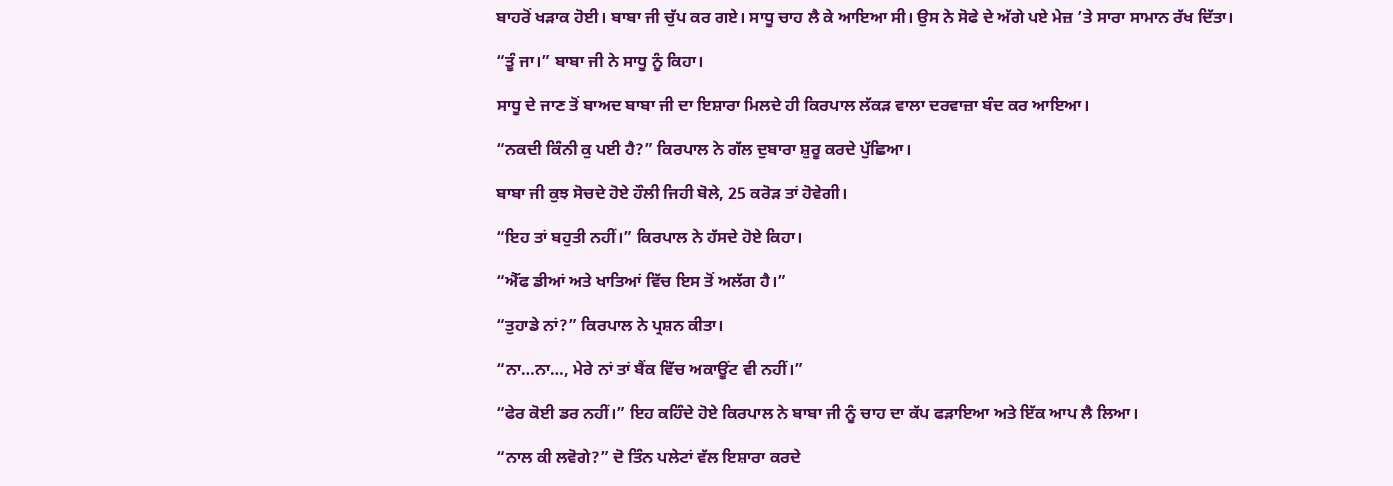ਬਾਹਰੋਂ ਖੜਾਕ ਹੋਈ। ਬਾਬਾ ਜੀ ਚੁੱਪ ਕਰ ਗਏ। ਸਾਧੂ ਚਾਹ ਲੈ ਕੇ ਆਇਆ ਸੀ। ਉਸ ਨੇ ਸੋਫੇ ਦੇ ਅੱਗੇ ਪਏ ਮੇਜ਼ ’ਤੇ ਸਾਰਾ ਸਾਮਾਨ ਰੱਖ ਦਿੱਤਾ।

“ਤੂੰ ਜਾ।” ਬਾਬਾ ਜੀ ਨੇ ਸਾਧੂ ਨੂੰ ਕਿਹਾ।

ਸਾਧੂ ਦੇ ਜਾਣ ਤੋਂ ਬਾਅਦ ਬਾਬਾ ਜੀ ਦਾ ਇਸ਼ਾਰਾ ਮਿਲਦੇ ਹੀ ਕਿਰਪਾਲ ਲੱਕੜ ਵਾਲਾ ਦਰਵਾਜ਼ਾ ਬੰਦ ਕਰ ਆਇਆ।

“ਨਕਦੀ ਕਿੰਨੀ ਕੁ ਪਈ ਹੈ?” ਕਿਰਪਾਲ ਨੇ ਗੱਲ ਦੁਬਾਰਾ ਸ਼ੁਰੂ ਕਰਦੇ ਪੁੱਛਿਆ।

ਬਾਬਾ ਜੀ ਕੁਝ ਸੋਚਦੇ ਹੋਏ ਹੌਲੀ ਜਿਹੀ ਬੋਲੇ, 25 ਕਰੋੜ ਤਾਂ ਹੋਵੇਗੀ।

“ਇਹ ਤਾਂ ਬਹੁਤੀ ਨਹੀਂ।” ਕਿਰਪਾਲ ਨੇ ਹੱਸਦੇ ਹੋਏ ਕਿਹਾ।

“ਐੱਫ ਡੀਆਂ ਅਤੇ ਖਾਤਿਆਂ ਵਿੱਚ ਇਸ ਤੋਂ ਅਲੱਗ ਹੈ।”

“ਤੁਹਾਡੇ ਨਾਂ?” ਕਿਰਪਾਲ ਨੇ ਪ੍ਰਸ਼ਨ ਕੀਤਾ।

“ਨਾ…ਨਾ…, ਮੇਰੇ ਨਾਂ ਤਾਂ ਬੈਂਕ ਵਿੱਚ ਅਕਾਊਂਟ ਵੀ ਨਹੀਂ।”

“ਫੇਰ ਕੋਈ ਡਰ ਨਹੀਂ।” ਇਹ ਕਹਿੰਦੇ ਹੋਏ ਕਿਰਪਾਲ ਨੇ ਬਾਬਾ ਜੀ ਨੂੰ ਚਾਹ ਦਾ ਕੱਪ ਫੜਾਇਆ ਅਤੇ ਇੱਕ ਆਪ ਲੈ ਲਿਆ।

“ਨਾਲ ਕੀ ਲਵੋਗੇ?” ਦੋ ਤਿੰਨ ਪਲੇਟਾਂ ਵੱਲ ਇਸ਼ਾਰਾ ਕਰਦੇ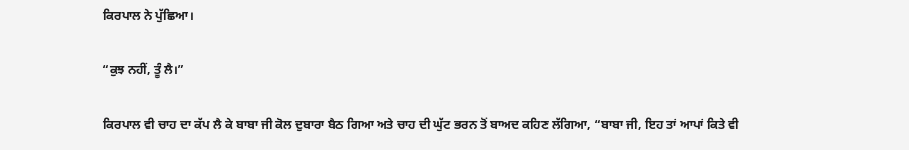ਕਿਰਪਾਲ ਨੇ ਪੁੱਛਿਆ।

“ਕੁਝ ਨਹੀਂ, ਤੂੰ ਲੈ।”

ਕਿਰਪਾਲ ਵੀ ਚਾਹ ਦਾ ਕੱਪ ਲੈ ਕੇ ਬਾਬਾ ਜੀ ਕੋਲ ਦੁਬਾਰਾ ਬੈਠ ਗਿਆ ਅਤੇ ਚਾਹ ਦੀ ਘੁੱਟ ਭਰਨ ਤੋਂ ਬਾਅਦ ਕਹਿਣ ਲੱਗਿਆ, “ਬਾਬਾ ਜੀ, ਇਹ ਤਾਂ ਆਪਾਂ ਕਿਤੇ ਵੀ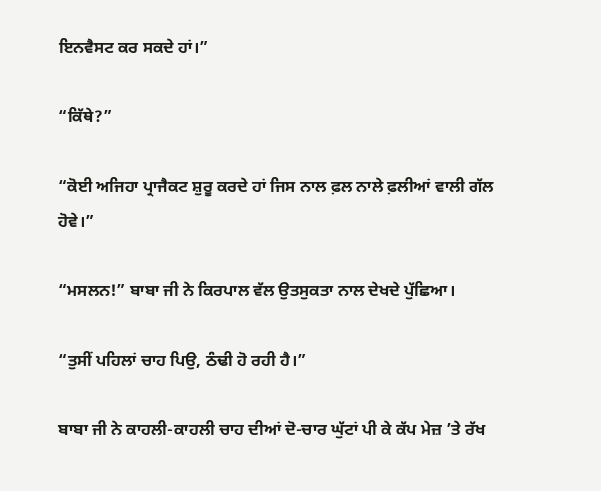ਇਨਵੈਸਟ ਕਰ ਸਕਦੇ ਹਾਂ।”

“ਕਿੱਥੇ?”

“ਕੋਈ ਅਜਿਹਾ ਪ੍ਰਾਜੈਕਟ ਸ਼ੁਰੂ ਕਰਦੇ ਹਾਂ ਜਿਸ ਨਾਲ ਫ਼ਲ ਨਾਲੇ ਫ਼ਲੀਆਂ ਵਾਲੀ ਗੱਲ ਹੋਵੇ।”

“ਮਸਲਨ!” ਬਾਬਾ ਜੀ ਨੇ ਕਿਰਪਾਲ ਵੱਲ ਉਤਸੁਕਤਾ ਨਾਲ ਦੇਖਦੇ ਪੁੱਛਿਆ।

“ਤੁਸੀਂ ਪਹਿਲਾਂ ਚਾਹ ਪਿਉ, ਠੰਢੀ ਹੋ ਰਹੀ ਹੈ।”

ਬਾਬਾ ਜੀ ਨੇ ਕਾਹਲੀ-ਕਾਹਲੀ ਚਾਹ ਦੀਆਂ ਦੋ-ਚਾਰ ਘੁੱਟਾਂ ਪੀ ਕੇ ਕੱਪ ਮੇਜ਼ ’ਤੇ ਰੱਖ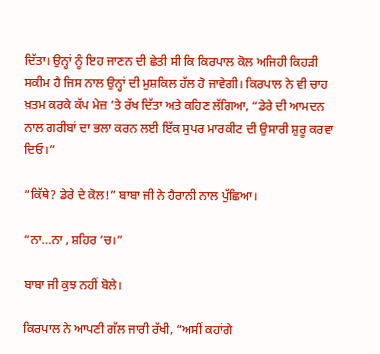ਦਿੱਤਾ। ਉਨ੍ਹਾਂ ਨੂੰ ਇਹ ਜਾਣਨ ਦੀ ਛੇਤੀ ਸੀ ਕਿ ਕਿਰਪਾਲ ਕੋਲ ਅਜਿਹੀ ਕਿਹੜੀ ਸਕੀਮ ਹੈ ਜਿਸ ਨਾਲ ਉਨ੍ਹਾਂ ਦੀ ਮੁਸ਼ਕਿਲ ਹੱਲ ਹੋ ਜਾਵੇਗੀ। ਕਿਰਪਾਲ ਨੇ ਵੀ ਚਾਹ ਖ਼ਤਮ ਕਰਕੇ ਕੱਪ ਮੇਜ਼ ’ਤੇ ਰੱਖ ਦਿੱਤਾ ਅਤੇ ਕਹਿਣ ਲੱਗਿਆ, “ਡੇਰੇ ਦੀ ਆਮਦਨ ਨਾਲ ਗਰੀਬਾਂ ਦਾ ਭਲਾ ਕਰਨ ਲਈ ਇੱਕ ਸੁਪਰ ਮਾਰਕੀਟ ਦੀ ਉਸਾਰੀ ਸ਼ੁਰੂ ਕਰਵਾ ਦਿਓ।”

“ਕਿੱਥੇ? ਡੇਰੇ ਦੇ ਕੋਲ!” ਬਾਬਾ ਜੀ ਨੇ ਹੈਰਾਨੀ ਨਾਲ ਪੁੱਛਿਆ।

“ਨਾ…ਨਾ , ਸ਼ਹਿਰ ’ਚ।”

ਬਾਬਾ ਜੀ ਕੁਝ ਨਹੀਂ ਬੋਲੇ।

ਕਿਰਪਾਲ ਨੇ ਆਪਣੀ ਗੱਲ ਜਾਰੀ ਰੱਖੀ, “ਅਸੀਂ ਕਹਾਂਗੇ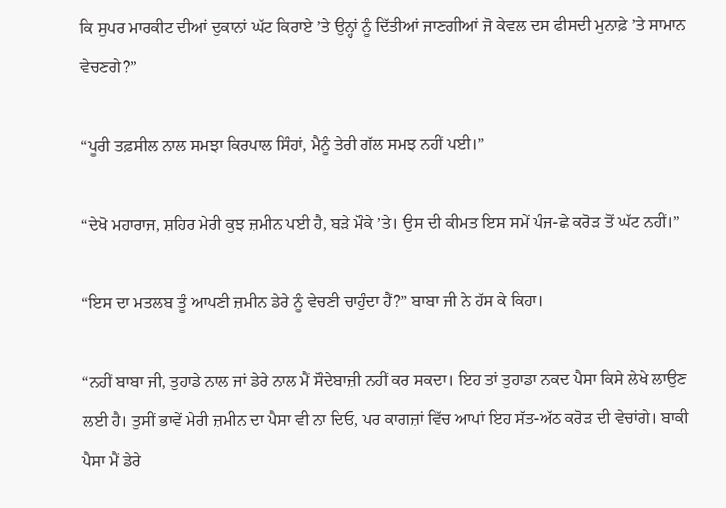ਕਿ ਸੁਪਰ ਮਾਰਕੀਟ ਦੀਆਂ ਦੁਕਾਨਾਂ ਘੱਟ ਕਿਰਾਏ ’ਤੇ ਉਨ੍ਹਾਂ ਨੂੰ ਦਿੱਤੀਆਂ ਜਾਣਗੀਆਂ ਜੋ ਕੇਵਲ ਦਸ ਫੀਸਦੀ ਮੁਨਾਫ਼ੇ ’ਤੇ ਸਾਮਾਨ ਵੇਚਣਗੇ?”

“ਪੂਰੀ ਤਫ਼ਸੀਲ ਨਾਲ ਸਮਝਾ ਕਿਰਪਾਲ ਸਿੰਹਾਂ, ਮੈਨੂੰ ਤੇਰੀ ਗੱਲ ਸਮਝ ਨਹੀਂ ਪਈ।”

“ਦੇਖੋ ਮਹਾਰਾਜ, ਸ਼ਹਿਰ ਮੇਰੀ ਕੁਝ ਜ਼ਮੀਨ ਪਈ ਹੈ, ਬੜੇ ਮੌਕੇ ’ਤੇ। ਉਸ ਦੀ ਕੀਮਤ ਇਸ ਸਮੇਂ ਪੰਜ-ਛੇ ਕਰੋੜ ਤੋਂ ਘੱਟ ਨਹੀਂ।”

“ਇਸ ਦਾ ਮਤਲਬ ਤੂੰ ਆਪਣੀ ਜ਼ਮੀਨ ਡੇਰੇ ਨੂੰ ਵੇਚਣੀ ਚਾਹੁੰਦਾ ਹੈਂ?” ਬਾਬਾ ਜੀ ਨੇ ਹੱਸ ਕੇ ਕਿਹਾ।

“ਨਹੀਂ ਬਾਬਾ ਜੀ, ਤੁਹਾਡੇ ਨਾਲ ਜਾਂ ਡੇਰੇ ਨਾਲ ਮੈਂ ਸੌਦੇਬਾਜ਼ੀ ਨਹੀਂ ਕਰ ਸਕਦਾ। ਇਹ ਤਾਂ ਤੁਹਾਡਾ ਨਕਦ ਪੈਸਾ ਕਿਸੇ ਲੇਖੇ ਲਾਉਣ ਲਈ ਹੈ। ਤੁਸੀਂ ਭਾਵੇਂ ਮੇਰੀ ਜ਼ਮੀਨ ਦਾ ਪੈਸਾ ਵੀ ਨਾ ਦਿਓ, ਪਰ ਕਾਗਜ਼ਾਂ ਵਿੱਚ ਆਪਾਂ ਇਹ ਸੱਤ-ਅੱਠ ਕਰੋੜ ਦੀ ਵੇਚਾਂਗੇ। ਬਾਕੀ ਪੈਸਾ ਮੈਂ ਡੇਰੇ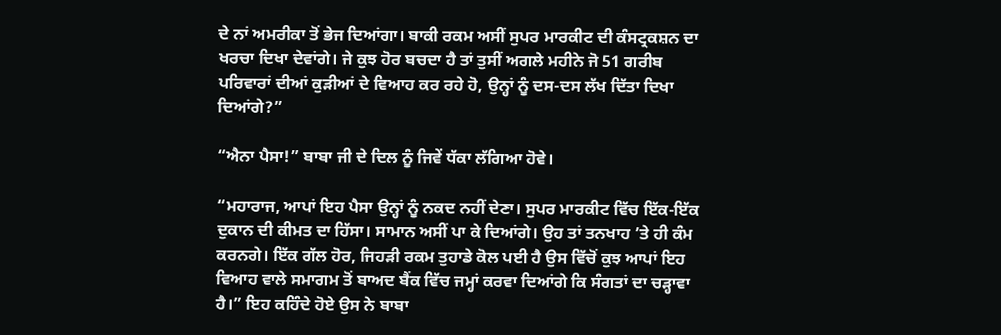ਦੇ ਨਾਂ ਅਮਰੀਕਾ ਤੋਂ ਭੇਜ ਦਿਆਂਗਾ। ਬਾਕੀ ਰਕਮ ਅਸੀਂ ਸੁਪਰ ਮਾਰਕੀਟ ਦੀ ਕੰਸਟ੍ਰਕਸ਼ਨ ਦਾ ਖਰਚਾ ਦਿਖਾ ਦੇਵਾਂਗੇ। ਜੇ ਕੁਝ ਹੋਰ ਬਚਦਾ ਹੈ ਤਾਂ ਤੁਸੀਂ ਅਗਲੇ ਮਹੀਨੇ ਜੋ 51 ਗਰੀਬ ਪਰਿਵਾਰਾਂ ਦੀਆਂ ਕੁੜੀਆਂ ਦੇ ਵਿਆਹ ਕਰ ਰਹੇ ਹੋ, ਉਨ੍ਹਾਂ ਨੂੰ ਦਸ-ਦਸ ਲੱਖ ਦਿੱਤਾ ਦਿਖਾ ਦਿਆਂਗੇ?”

“ਐਨਾ ਪੈਸਾ!” ਬਾਬਾ ਜੀ ਦੇ ਦਿਲ ਨੂੰ ਜਿਵੇਂ ਧੱਕਾ ਲੱਗਿਆ ਹੋਵੇ।

“ਮਹਾਰਾਜ, ਆਪਾਂ ਇਹ ਪੈਸਾ ਉਨ੍ਹਾਂ ਨੂੰ ਨਕਦ ਨਹੀਂ ਦੇਣਾ। ਸੁਪਰ ਮਾਰਕੀਟ ਵਿੱਚ ਇੱਕ-ਇੱਕ ਦੁਕਾਨ ਦੀ ਕੀਮਤ ਦਾ ਹਿੱਸਾ। ਸਾਮਾਨ ਅਸੀਂ ਪਾ ਕੇ ਦਿਆਂਗੇ। ਉਹ ਤਾਂ ਤਨਖਾਹ ’ਤੇ ਹੀ ਕੰਮ ਕਰਨਗੇ। ਇੱਕ ਗੱਲ ਹੋਰ, ਜਿਹੜੀ ਰਕਮ ਤੁਹਾਡੇ ਕੋਲ ਪਈ ਹੈ ਉਸ ਵਿੱਚੋਂ ਕੁਝ ਆਪਾਂ ਇਹ ਵਿਆਹ ਵਾਲੇ ਸਮਾਗਮ ਤੋਂ ਬਾਅਦ ਬੈਂਕ ਵਿੱਚ ਜਮ੍ਹਾਂ ਕਰਵਾ ਦਿਆਂਗੇ ਕਿ ਸੰਗਤਾਂ ਦਾ ਚੜ੍ਹਾਵਾ ਹੈ।” ਇਹ ਕਹਿੰਦੇ ਹੋਏ ਉਸ ਨੇ ਬਾਬਾ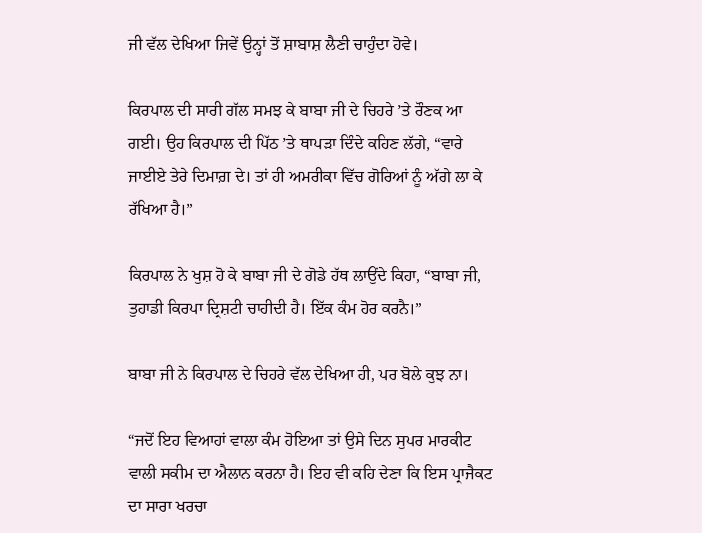ਜੀ ਵੱਲ ਦੇਖਿਆ ਜਿਵੇਂ ਉਨ੍ਹਾਂ ਤੋਂ ਸ਼ਾਬਾਸ਼ ਲੈਣੀ ਚਾਹੁੰਦਾ ਹੋਵੇ।

ਕਿਰਪਾਲ ਦੀ ਸਾਰੀ ਗੱਲ ਸਮਝ ਕੇ ਬਾਬਾ ਜੀ ਦੇ ਚਿਹਰੇ ’ਤੇ ਰੌਣਕ ਆ ਗਈ। ਉਹ ਕਿਰਪਾਲ ਦੀ ਪਿੱਠ ’ਤੇ ਥਾਪੜਾ ਦਿੰਦੇ ਕਹਿਣ ਲੱਗੇ, “ਵਾਰੇ ਜਾਈਏ ਤੇਰੇ ਦਿਮਾਗ਼ ਦੇ। ਤਾਂ ਹੀ ਅਮਰੀਕਾ ਵਿੱਚ ਗੋਰਿਆਂ ਨੂੰ ਅੱਗੇ ਲਾ ਕੇ ਰੱਖਿਆ ਹੈ।”

ਕਿਰਪਾਲ ਨੇ ਖੁਸ਼ ਹੋ ਕੇ ਬਾਬਾ ਜੀ ਦੇ ਗੋਡੇ ਹੱਥ ਲਾਉਂਦੇ ਕਿਹਾ, “ਬਾਬਾ ਜੀ, ਤੁਹਾਡੀ ਕਿਰਪਾ ਦ੍ਰਿਸ਼ਟੀ ਚਾਹੀਦੀ ਹੈ। ਇੱਕ ਕੰਮ ਹੋਰ ਕਰਨੈ।”

ਬਾਬਾ ਜੀ ਨੇ ਕਿਰਪਾਲ ਦੇ ਚਿਹਰੇ ਵੱਲ ਦੇਖਿਆ ਹੀ, ਪਰ ਬੋਲੇ ਕੁਝ ਨਾ।

“ਜਦੋਂ ਇਹ ਵਿਆਹਾਂ ਵਾਲਾ ਕੰਮ ਹੋਇਆ ਤਾਂ ਉਸੇ ਦਿਨ ਸੁਪਰ ਮਾਰਕੀਟ ਵਾਲੀ ਸਕੀਮ ਦਾ ਐਲਾਨ ਕਰਨਾ ਹੈ। ਇਹ ਵੀ ਕਹਿ ਦੇਣਾ ਕਿ ਇਸ ਪ੍ਰਾਜੈਕਟ ਦਾ ਸਾਰਾ ਖਰਚਾ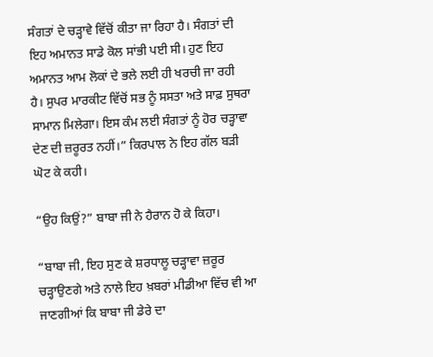ਸੰਗਤਾਂ ਦੇ ਚੜ੍ਹਾਵੇ ਵਿੱਚੋਂ ਕੀਤਾ ਜਾ ਰਿਹਾ ਹੈ। ਸੰਗਤਾਂ ਦੀ ਇਹ ਅਮਾਨਤ ਸਾਡੇ ਕੋਲ ਸਾਂਭੀ ਪਈ ਸੀ। ਹੁਣ ਇਹ ਅਮਾਨਤ ਆਮ ਲੋਕਾਂ ਦੇ ਭਲੇ ਲਈ ਹੀ ਖਰਚੀ ਜਾ ਰਹੀ ਹੈ। ਸੁਪਰ ਮਾਰਕੀਟ ਵਿੱਚੋਂ ਸਭ ਨੂੰ ਸਸਤਾ ਅਤੇ ਸਾਫ਼ ਸੁਥਰਾ ਸਾਮਾਨ ਮਿਲੇਗਾ। ਇਸ ਕੰਮ ਲਈ ਸੰਗਤਾਂ ਨੂੰ ਹੋਰ ਚੜ੍ਹਾਵਾ ਦੇਣ ਦੀ ਜ਼ਰੂਰਤ ਨਹੀਂ।” ਕਿਰਪਾਲ ਨੇ ਇਹ ਗੱਲ ਬੜੀ ਘੋਟ ਕੇ ਕਹੀ।

“ਉਹ ਕਿਉਂ?” ਬਾਬਾ ਜੀ ਨੇ ਹੈਰਾਨ ਹੋ ਕੇ ਕਿਹਾ।

“ਬਾਬਾ ਜੀ, ਇਹ ਸੁਣ ਕੇ ਸ਼ਰਧਾਲੂ ਚੜ੍ਹਾਵਾ ਜ਼ਰੂਰ ਚੜ੍ਹਾਉਣਗੇ ਅਤੇ ਨਾਲੇ ਇਹ ਖ਼ਬਰਾਂ ਮੀਡੀਆ ਵਿੱਚ ਵੀ ਆ ਜਾਣਗੀਆਂ ਕਿ ਬਾਬਾ ਜੀ ਡੇਰੇ ਦਾ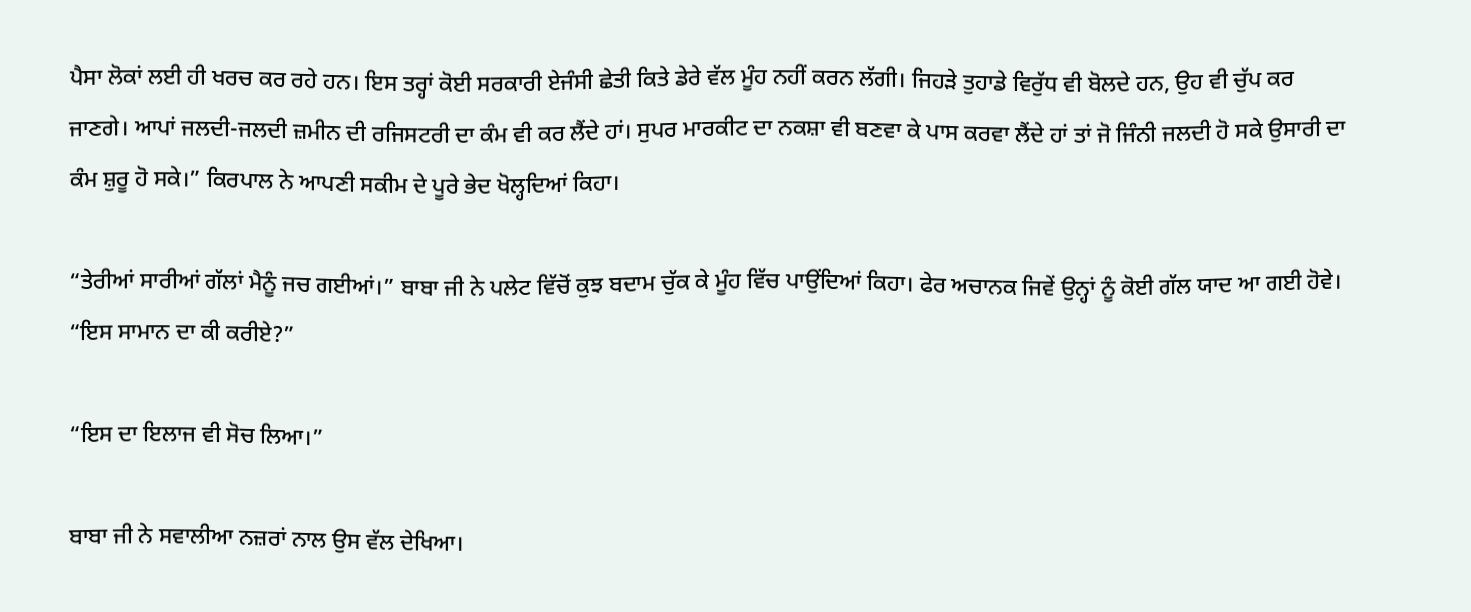ਪੈਸਾ ਲੋਕਾਂ ਲਈ ਹੀ ਖਰਚ ਕਰ ਰਹੇ ਹਨ। ਇਸ ਤਰ੍ਹਾਂ ਕੋਈ ਸਰਕਾਰੀ ਏਜੰਸੀ ਛੇਤੀ ਕਿਤੇ ਡੇਰੇ ਵੱਲ ਮੂੰਹ ਨਹੀਂ ਕਰਨ ਲੱਗੀ। ਜਿਹੜੇ ਤੁਹਾਡੇ ਵਿਰੁੱਧ ਵੀ ਬੋਲਦੇ ਹਨ, ਉਹ ਵੀ ਚੁੱਪ ਕਰ ਜਾਣਗੇ। ਆਪਾਂ ਜਲਦੀ-ਜਲਦੀ ਜ਼ਮੀਨ ਦੀ ਰਜਿਸਟਰੀ ਦਾ ਕੰਮ ਵੀ ਕਰ ਲੈਂਦੇ ਹਾਂ। ਸੁਪਰ ਮਾਰਕੀਟ ਦਾ ਨਕਸ਼ਾ ਵੀ ਬਣਵਾ ਕੇ ਪਾਸ ਕਰਵਾ ਲੈਂਦੇ ਹਾਂ ਤਾਂ ਜੋ ਜਿੰਨੀ ਜਲਦੀ ਹੋ ਸਕੇ ਉਸਾਰੀ ਦਾ ਕੰਮ ਸ਼ੁਰੂ ਹੋ ਸਕੇ।” ਕਿਰਪਾਲ ਨੇ ਆਪਣੀ ਸਕੀਮ ਦੇ ਪੂਰੇ ਭੇਦ ਖੋਲ੍ਹਦਿਆਂ ਕਿਹਾ।

“ਤੇਰੀਆਂ ਸਾਰੀਆਂ ਗੱਲਾਂ ਮੈਨੂੰ ਜਚ ਗਈਆਂ।” ਬਾਬਾ ਜੀ ਨੇ ਪਲੇਟ ਵਿੱਚੋਂ ਕੁਝ ਬਦਾਮ ਚੁੱਕ ਕੇ ਮੂੰਹ ਵਿੱਚ ਪਾਉਂਦਿਆਂ ਕਿਹਾ। ਫੇਰ ਅਚਾਨਕ ਜਿਵੇਂ ਉਨ੍ਹਾਂ ਨੂੰ ਕੋਈ ਗੱਲ ਯਾਦ ਆ ਗਈ ਹੋਵੇ। “ਇਸ ਸਾਮਾਨ ਦਾ ਕੀ ਕਰੀਏ?”

“ਇਸ ਦਾ ਇਲਾਜ ਵੀ ਸੋਚ ਲਿਆ।”

ਬਾਬਾ ਜੀ ਨੇ ਸਵਾਲੀਆ ਨਜ਼ਰਾਂ ਨਾਲ ਉਸ ਵੱਲ ਦੇਖਿਆ।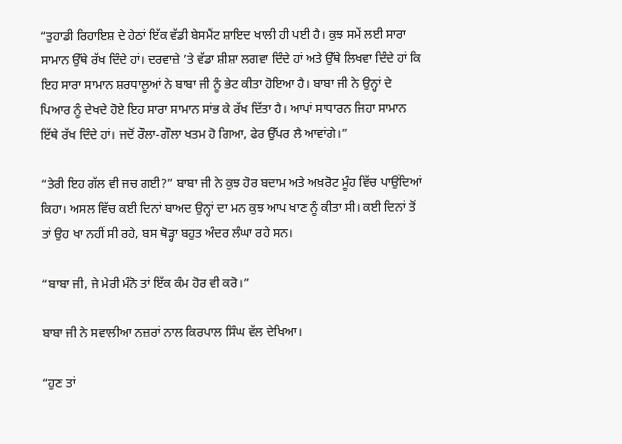“ਤੁਹਾਡੀ ਰਿਹਾਇਸ਼ ਦੇ ਹੇਠਾਂ ਇੱਕ ਵੱਡੀ ਬੇਸਮੈਂਟ ਸ਼ਾਇਦ ਖਾਲੀ ਹੀ ਪਈ ਹੈ। ਕੁਝ ਸਮੇਂ ਲਈ ਸਾਰਾ ਸਾਮਾਨ ਉੱਥੇ ਰੱਖ ਦਿੰਦੇ ਹਾਂ। ਦਰਵਾਜ਼ੇ ’ਤੇ ਵੱਡਾ ਸ਼ੀਸ਼ਾ ਲਗਵਾ ਦਿੰਦੇ ਹਾਂ ਅਤੇ ਉੱਥੇ ਲਿਖਵਾ ਦਿੰਦੇ ਹਾਂ ਕਿ ਇਹ ਸਾਰਾ ਸਾਮਾਨ ਸ਼ਰਧਾਲੂਆਂ ਨੇ ਬਾਬਾ ਜੀ ਨੂੰ ਭੇਟ ਕੀਤਾ ਹੋਇਆ ਹੈ। ਬਾਬਾ ਜੀ ਨੇ ਉਨ੍ਹਾਂ ਦੇ ਪਿਆਰ ਨੂੰ ਦੇਖਦੇ ਹੋਏ ਇਹ ਸਾਰਾ ਸਾਮਾਨ ਸਾਂਭ ਕੇ ਰੱਖ ਦਿੱਤਾ ਹੈ। ਆਪਾਂ ਸਾਧਾਰਨ ਜਿਹਾ ਸਾਮਾਨ ਇੱਥੇ ਰੱਖ ਦਿੰਦੇ ਹਾਂ। ਜਦੋਂ ਰੌਲਾ-ਗੌਲਾ ਖਤਮ ਹੋ ਗਿਆ, ਫੇਰ ਉੱਪਰ ਲੈ ਆਵਾਂਗੇ।”

“ਤੇਰੀ ਇਹ ਗੱਲ ਵੀ ਜਚ ਗਈ?” ਬਾਬਾ ਜੀ ਨੇ ਕੁਝ ਹੋਰ ਬਦਾਮ ਅਤੇ ਅਖ਼ਰੋਟ ਮੂੰਹ ਵਿੱਚ ਪਾਉਂਦਿਆਂ ਕਿਹਾ। ਅਸਲ ਵਿੱਚ ਕਈ ਦਿਨਾਂ ਬਾਅਦ ਉਨ੍ਹਾਂ ਦਾ ਮਨ ਕੁਝ ਆਪ ਖਾਣ ਨੂੰ ਕੀਤਾ ਸੀ। ਕਈ ਦਿਨਾਂ ਤੋਂ ਤਾਂ ਉਹ ਖਾ ਨਹੀਂ ਸੀ ਰਹੇ, ਬਸ ਥੋੜ੍ਹਾ ਬਹੁਤ ਅੰਦਰ ਲੰਘਾ ਰਹੇ ਸਨ।

“ਬਾਬਾ ਜੀ, ਜੇ ਮੇਰੀ ਮੰਨੋ ਤਾਂ ਇੱਕ ਕੰਮ ਹੋਰ ਵੀ ਕਰੋ।”

ਬਾਬਾ ਜੀ ਨੇ ਸਵਾਲੀਆ ਨਜ਼ਰਾਂ ਨਾਲ ਕਿਰਪਾਲ ਸਿੰਘ ਵੱਲ ਦੇਖਿਆ।

“ਹੁਣ ਤਾਂ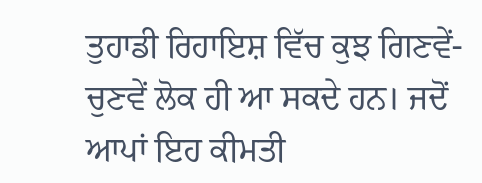ਤੁਹਾਡੀ ਰਿਹਾਇਸ਼ ਵਿੱਚ ਕੁਝ ਗਿਣਵੇਂ-ਚੁਣਵੇਂ ਲੋਕ ਹੀ ਆ ਸਕਦੇ ਹਨ। ਜਦੋਂ ਆਪਾਂ ਇਹ ਕੀਮਤੀ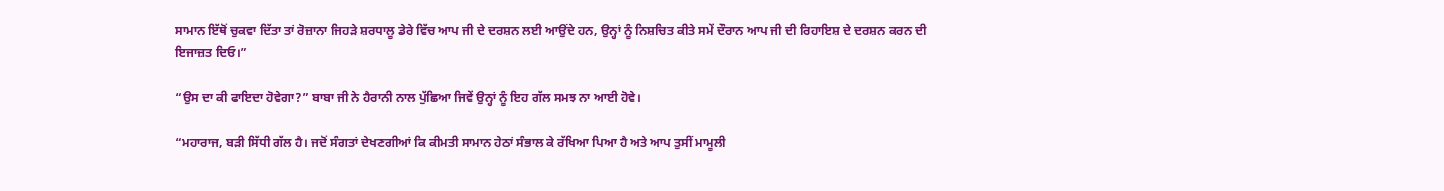ਸਾਮਾਨ ਇੱਥੋਂ ਚੁਕਵਾ ਦਿੱਤਾ ਤਾਂ ਰੋਜ਼ਾਨਾ ਜਿਹੜੇ ਸ਼ਰਧਾਲੂ ਡੇਰੇ ਵਿੱਚ ਆਪ ਜੀ ਦੇ ਦਰਸ਼ਨ ਲਈ ਆਉਂਦੇ ਹਨ, ਉਨ੍ਹਾਂ ਨੂੰ ਨਿਸ਼ਚਿਤ ਕੀਤੇ ਸਮੇਂ ਦੌਰਾਨ ਆਪ ਜੀ ਦੀ ਰਿਹਾਇਸ਼ ਦੇ ਦਰਸ਼ਨ ਕਰਨ ਦੀ ਇਜਾਜ਼ਤ ਦਿਓ।”

“ਉਸ ਦਾ ਕੀ ਫਾਇਦਾ ਹੋਵੇਗਾ?” ਬਾਬਾ ਜੀ ਨੇ ਹੈਰਾਨੀ ਨਾਲ ਪੁੱਛਿਆ ਜਿਵੇਂ ਉਨ੍ਹਾਂ ਨੂੰ ਇਹ ਗੱਲ ਸਮਝ ਨਾ ਆਈ ਹੋਵੇ।

“ਮਹਾਰਾਜ, ਬੜੀ ਸਿੱਧੀ ਗੱਲ ਹੈ। ਜਦੋਂ ਸੰਗਤਾਂ ਦੇਖਣਗੀਆਂ ਕਿ ਕੀਮਤੀ ਸਾਮਾਨ ਹੇਠਾਂ ਸੰਭਾਲ ਕੇ ਰੱਖਿਆ ਪਿਆ ਹੈ ਅਤੇ ਆਪ ਤੁਸੀਂ ਮਾਮੂਲੀ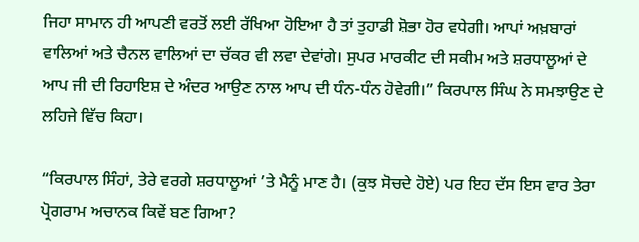ਜਿਹਾ ਸਾਮਾਨ ਹੀ ਆਪਣੀ ਵਰਤੋਂ ਲਈ ਰੱਖਿਆ ਹੋਇਆ ਹੈ ਤਾਂ ਤੁਹਾਡੀ ਸ਼ੋਭਾ ਹੋਰ ਵਧੇਗੀ। ਆਪਾਂ ਅਖ਼ਬਾਰਾਂ ਵਾਲਿਆਂ ਅਤੇ ਚੈਨਲ ਵਾਲਿਆਂ ਦਾ ਚੱਕਰ ਵੀ ਲਵਾ ਦੇਵਾਂਗੇ। ਸੁਪਰ ਮਾਰਕੀਟ ਦੀ ਸਕੀਮ ਅਤੇ ਸ਼ਰਧਾਲੂਆਂ ਦੇ ਆਪ ਜੀ ਦੀ ਰਿਹਾਇਸ਼ ਦੇ ਅੰਦਰ ਆਉਣ ਨਾਲ ਆਪ ਦੀ ਧੰਨ-ਧੰਨ ਹੋਵੇਗੀ।” ਕਿਰਪਾਲ ਸਿੰਘ ਨੇ ਸਮਝਾਉਣ ਦੇ ਲਹਿਜੇ ਵਿੱਚ ਕਿਹਾ।

“ਕਿਰਪਾਲ ਸਿੰਹਾਂ, ਤੇਰੇ ਵਰਗੇ ਸ਼ਰਧਾਲੂਆਂ ’ਤੇ ਮੈਨੂੰ ਮਾਣ ਹੈ। (ਕੁਝ ਸੋਚਦੇ ਹੋਏ) ਪਰ ਇਹ ਦੱਸ ਇਸ ਵਾਰ ਤੇਰਾ ਪ੍ਰੋਗਰਾਮ ਅਚਾਨਕ ਕਿਵੇਂ ਬਣ ਗਿਆ?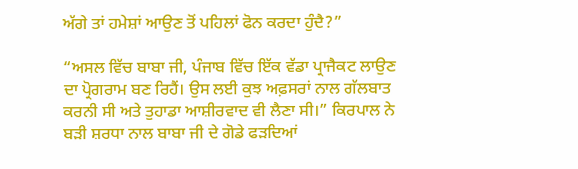ਅੱਗੇ ਤਾਂ ਹਮੇਸ਼ਾਂ ਆਉਣ ਤੋਂ ਪਹਿਲਾਂ ਫੋਨ ਕਰਦਾ ਹੁੰਦੈ?”

“ਅਸਲ ਵਿੱਚ ਬਾਬਾ ਜੀ, ਪੰਜਾਬ ਵਿੱਚ ਇੱਕ ਵੱਡਾ ਪ੍ਰਾਜੈਕਟ ਲਾਉਣ ਦਾ ਪ੍ਰੋਗਰਾਮ ਬਣ ਰਿਹੈਂ। ਉਸ ਲਈ ਕੁਝ ਅਫ਼ਸਰਾਂ ਨਾਲ ਗੱਲਬਾਤ ਕਰਨੀ ਸੀ ਅਤੇ ਤੁਹਾਡਾ ਆਸ਼ੀਰਵਾਦ ਵੀ ਲੈਣਾ ਸੀ।” ਕਿਰਪਾਲ ਨੇ ਬੜੀ ਸ਼ਰਧਾ ਨਾਲ ਬਾਬਾ ਜੀ ਦੇ ਗੋਡੇ ਫੜਦਿਆਂ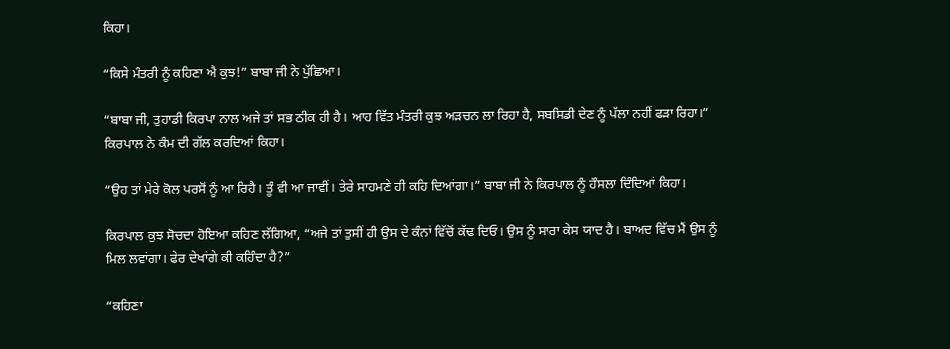ਕਿਹਾ।

“ਕਿਸੇ ਮੰਤਰੀ ਨੂੰ ਕਹਿਣਾ ਐ ਕੁਝ!” ਬਾਬਾ ਜੀ ਨੇ ਪੁੱਛਿਆ।

“ਬਾਬਾ ਜੀ, ਤੁਹਾਡੀ ਕਿਰਪਾ ਨਾਲ ਅਜੇ ਤਾਂ ਸਭ ਠੀਕ ਹੀ ਹੈ। ਆਹ ਵਿੱਤ ਮੰਤਰੀ ਕੁਝ ਅੜਚਨ ਲਾ ਰਿਹਾ ਹੈ, ਸਬਸਿਡੀ ਦੇਣ ਨੂੰ ਪੱਲਾ ਨਹੀਂ ਫੜਾ ਰਿਹਾ।” ਕਿਰਪਾਲ ਨੇ ਕੰਮ ਦੀ ਗੱਲ ਕਰਦਿਆਂ ਕਿਹਾ।

“ਉਹ ਤਾਂ ਮੇਰੇ ਕੋਲ ਪਰਸੋਂ ਨੂੰ ਆ ਰਿਹੈ। ਤੂੰ ਵੀ ਆ ਜਾਵੀਂ। ਤੇਰੇ ਸਾਹਮਣੇ ਹੀ ਕਹਿ ਦਿਆਂਗਾ।” ਬਾਬਾ ਜੀ ਨੇ ਕਿਰਪਾਲ ਨੂੰ ਹੌਸਲਾ ਦਿੰਦਿਆਂ ਕਿਹਾ।

ਕਿਰਪਾਲ ਕੁਝ ਸੋਚਦਾ ਹੋਇਆ ਕਹਿਣ ਲੱਗਿਆ, “ਅਜੇ ਤਾਂ ਤੁਸੀਂ ਹੀ ਉਸ ਦੇ ਕੰਨਾਂ ਵਿੱਚੋਂ ਕੱਢ ਦਿਓ। ਉਸ ਨੂੰ ਸਾਰਾ ਕੇਸ ਯਾਦ ਹੈ। ਬਾਅਦ ਵਿੱਚ ਮੈਂ ਉਸ ਨੂੰ ਮਿਲ ਲਵਾਂਗਾ। ਫੇਰ ਦੇਖਾਂਗੇ ਕੀ ਕਹਿੰਦਾ ਹੈ?”

“ਕਹਿਣਾ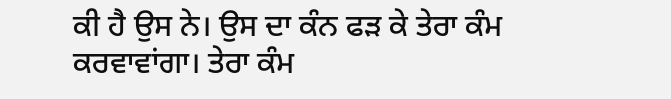ਕੀ ਹੈ ਉਸ ਨੇ। ਉਸ ਦਾ ਕੰਨ ਫੜ ਕੇ ਤੇਰਾ ਕੰਮ ਕਰਵਾਵਾਂਗਾ। ਤੇਰਾ ਕੰਮ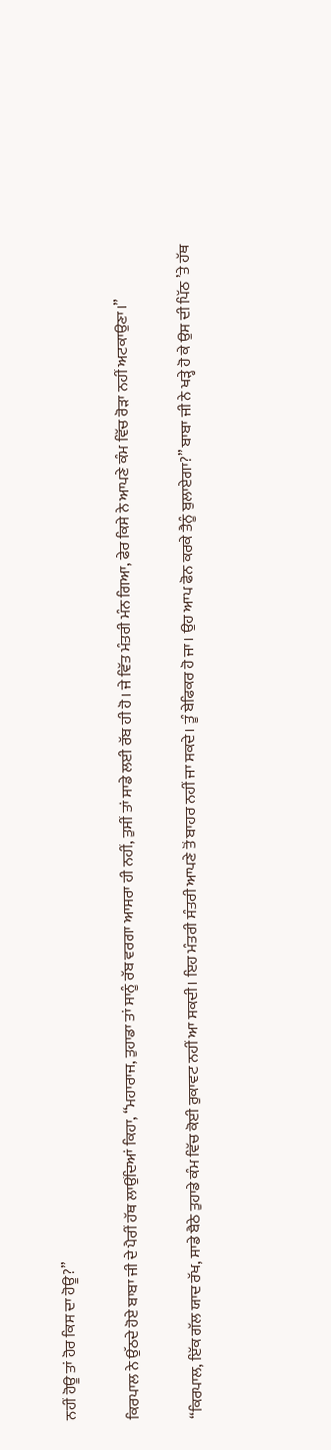ਨਹੀਂ ਹੋਊ ਤਾਂ ਹੋਰ ਕਿਸ ਦਾ ਹੋਊ?”

ਕਿਰਪਾਲ ਨੇ ਉੱਠਦੇ ਹੋਏ ਬਾਬਾ ਜੀ ਦੇ ਪੈਰੀਂ ਹੱਥ ਲਾਉਂਦਿਆਂ ਕਿਹਾ, “ਮਹਾਰਾਜ, ਤੁਹਾਡਾ ਤਾਂ ਸਾਨੂੰ ਰੱਬ ਵਰਗਾ ਆਸਰਾ ਹੀ ਨਹੀਂ, ਤੁਸੀਂ ਤਾਂ ਸਾਡੇ ਲਈ ਰੱਬ ਹੀ ਹੋ। ਜੇ ਵਿੱਤ ਮੰਤਰੀ ਮੰਨ ਗਿਆ, ਫੇਰ ਕਿਸੇ ਨੇ ਆਪਣੇ ਕੰਮ ਵਿੱਚ ਰੋੜਾ ਨਹੀਂ ਅਟਕਾਉਣਾ।”

“ਕਿਰਪਾਲ, ਇੱਕ ਗੱਲ ਯਾਦ ਰੱਖ, ਸਾਡੇ ਬੈਠੇ ਤੁਹਾਡੇ ਕੰਮ ਵਿੱਚ ਕੋਈ ਰੁਕਾਵਟ ਨਹੀਂ ਆ ਸਕਦੀ। ਇਹ ਮੰਤਰੀ ਸੰਤਰੀ ਆਪਣੇ ਤੋਂ ਬਾਹਰ ਨਹੀਂ ਜਾ ਸਕਦੇ। ਤੂੰ ਬੇਫਿਕਰ ਹੋ ਜਾ। ਉਹ ਆਪ ਫੋਨ ਕਰਕੇ ਤੈਨੂੰ ਬੁਲਾਏਗਾ?” ਬਾਬਾ ਜੀ ਨੇ ਖੜ੍ਹੇ ਹੋ ਕੇ ਉਸ ਦੀ ਪਿੱਠ ’ਤੇ ਹੱਥ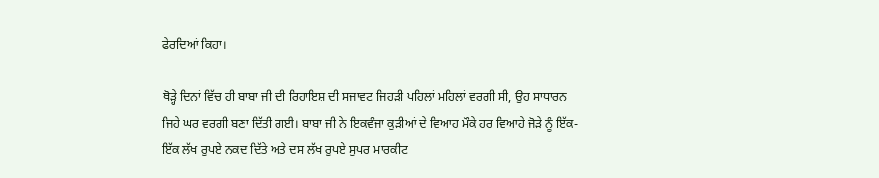ਫੇਰਦਿਆਂ ਕਿਹਾ।

ਥੋੜ੍ਹੇ ਦਿਨਾਂ ਵਿੱਚ ਹੀ ਬਾਬਾ ਜੀ ਦੀ ਰਿਹਾਇਸ਼ ਦੀ ਸਜਾਵਟ ਜਿਹੜੀ ਪਹਿਲਾਂ ਮਹਿਲਾਂ ਵਰਗੀ ਸੀ, ਉਹ ਸਾਧਾਰਨ ਜਿਹੇ ਘਰ ਵਰਗੀ ਬਣਾ ਦਿੱਤੀ ਗਈ। ਬਾਬਾ ਜੀ ਨੇ ਇਕਵੰਜਾ ਕੁੜੀਆਂ ਦੇ ਵਿਆਹ ਮੌਕੇ ਹਰ ਵਿਆਹੇ ਜੋੜੇ ਨੂੰ ਇੱਕ-ਇੱਕ ਲੱਖ ਰੁਪਏ ਨਕਦ ਦਿੱਤੇ ਅਤੇ ਦਸ ਲੱਖ ਰੁਪਏ ਸੁਪਰ ਮਾਰਕੀਟ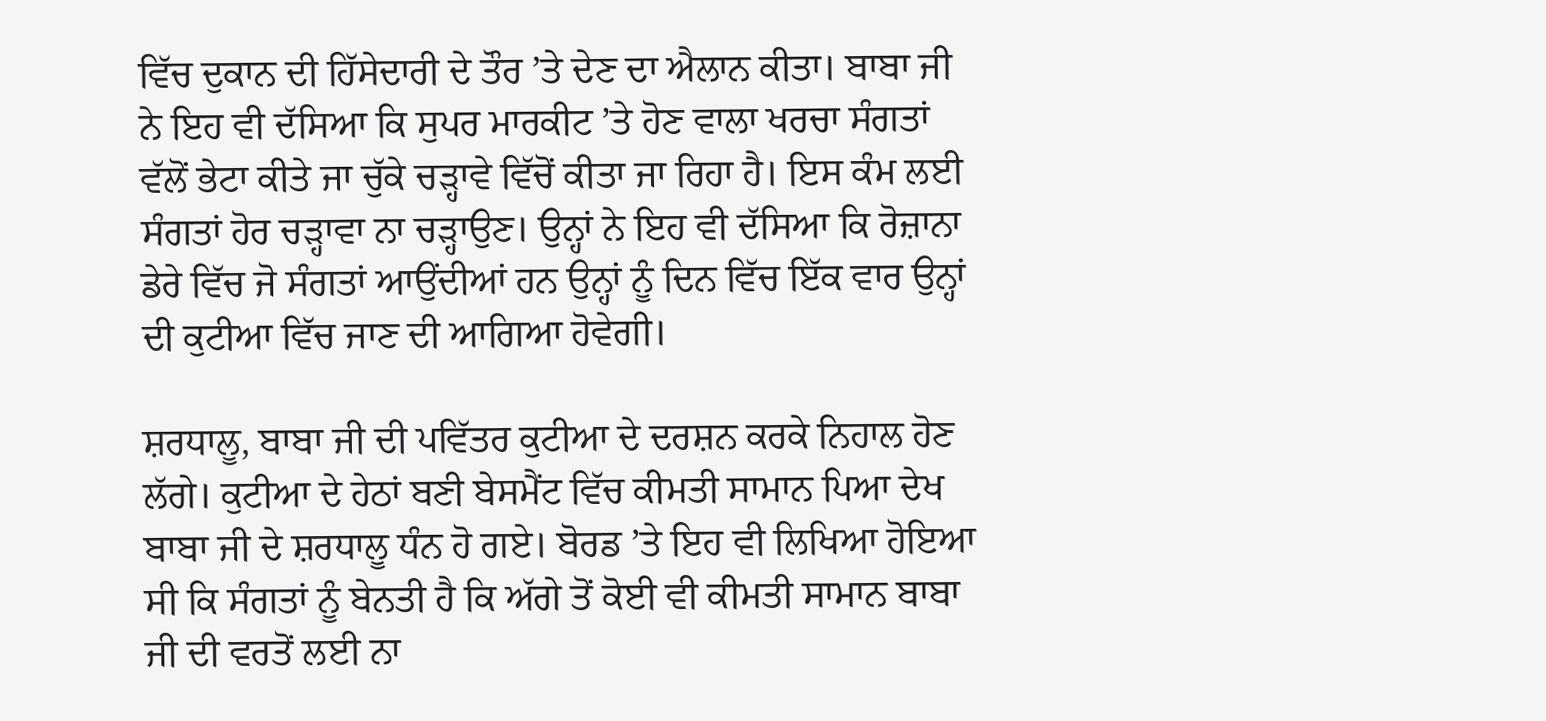ਵਿੱਚ ਦੁਕਾਨ ਦੀ ਹਿੱਸੇਦਾਰੀ ਦੇ ਤੌਰ ’ਤੇ ਦੇਣ ਦਾ ਐਲਾਨ ਕੀਤਾ। ਬਾਬਾ ਜੀ ਨੇ ਇਹ ਵੀ ਦੱਸਿਆ ਕਿ ਸੁਪਰ ਮਾਰਕੀਟ ’ਤੇ ਹੋਣ ਵਾਲਾ ਖਰਚਾ ਸੰਗਤਾਂ ਵੱਲੋਂ ਭੇਟਾ ਕੀਤੇ ਜਾ ਚੁੱਕੇ ਚੜ੍ਹਾਵੇ ਵਿੱਚੋਂ ਕੀਤਾ ਜਾ ਰਿਹਾ ਹੈ। ਇਸ ਕੰਮ ਲਈ ਸੰਗਤਾਂ ਹੋਰ ਚੜ੍ਹਾਵਾ ਨਾ ਚੜ੍ਹਾਉਣ। ਉਨ੍ਹਾਂ ਨੇ ਇਹ ਵੀ ਦੱਸਿਆ ਕਿ ਰੋਜ਼ਾਨਾ ਡੇਰੇ ਵਿੱਚ ਜੋ ਸੰਗਤਾਂ ਆਉਂਦੀਆਂ ਹਨ ਉਨ੍ਹਾਂ ਨੂੰ ਦਿਨ ਵਿੱਚ ਇੱਕ ਵਾਰ ਉਨ੍ਹਾਂ ਦੀ ਕੁਟੀਆ ਵਿੱਚ ਜਾਣ ਦੀ ਆਗਿਆ ਹੋਵੇਗੀ।

ਸ਼ਰਧਾਲੂ, ਬਾਬਾ ਜੀ ਦੀ ਪਵਿੱਤਰ ਕੁਟੀਆ ਦੇ ਦਰਸ਼ਨ ਕਰਕੇ ਨਿਹਾਲ ਹੋਣ ਲੱਗੇ। ਕੁਟੀਆ ਦੇ ਹੇਠਾਂ ਬਣੀ ਬੇਸਮੈਂਟ ਵਿੱਚ ਕੀਮਤੀ ਸਾਮਾਨ ਪਿਆ ਦੇਖ ਬਾਬਾ ਜੀ ਦੇ ਸ਼ਰਧਾਲੂ ਧੰਨ ਹੋ ਗਏ। ਬੋਰਡ ’ਤੇ ਇਹ ਵੀ ਲਿਖਿਆ ਹੋਇਆ ਸੀ ਕਿ ਸੰਗਤਾਂ ਨੂੰ ਬੇਨਤੀ ਹੈ ਕਿ ਅੱਗੇ ਤੋਂ ਕੋਈ ਵੀ ਕੀਮਤੀ ਸਾਮਾਨ ਬਾਬਾ ਜੀ ਦੀ ਵਰਤੋਂ ਲਈ ਨਾ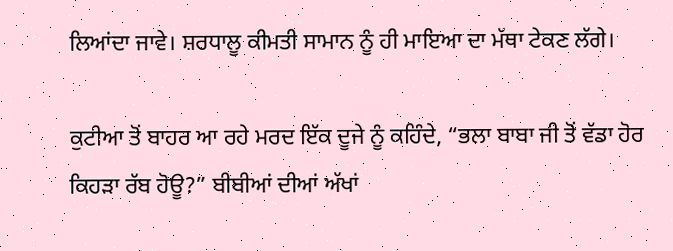ਲਿਆਂਦਾ ਜਾਵੇ। ਸ਼ਰਧਾਲੂ ਕੀਮਤੀ ਸਾਮਾਨ ਨੂੰ ਹੀ ਮਾਇਆ ਦਾ ਮੱਥਾ ਟੇਕਣ ਲੱਗੇ।

ਕੁਟੀਆ ਤੋਂ ਬਾਹਰ ਆ ਰਹੇ ਮਰਦ ਇੱਕ ਦੂਜੇ ਨੂੰ ਕਹਿੰਦੇ, “ਭਲਾ ਬਾਬਾ ਜੀ ਤੋਂ ਵੱਡਾ ਹੋਰ ਕਿਹੜਾ ਰੱਬ ਹੋਊ?” ਬੀਬੀਆਂ ਦੀਆਂ ਅੱਖਾਂ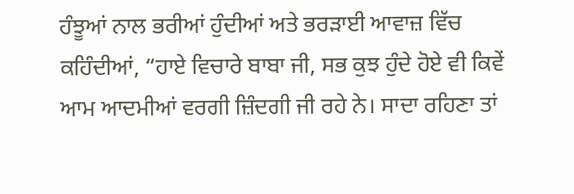ਹੰਝੂਆਂ ਨਾਲ ਭਰੀਆਂ ਹੁੰਦੀਆਂ ਅਤੇ ਭਰੜਾਈ ਆਵਾਜ਼ ਵਿੱਚ ਕਹਿੰਦੀਆਂ, “ਹਾਏ ਵਿਚਾਰੇ ਬਾਬਾ ਜੀ, ਸਭ ਕੁਝ ਹੁੰਦੇ ਹੋਏ ਵੀ ਕਿਵੇਂ ਆਮ ਆਦਮੀਆਂ ਵਰਗੀ ਜ਼ਿੰਦਗੀ ਜੀ ਰਹੇ ਨੇ। ਸਾਦਾ ਰਹਿਣਾ ਤਾਂ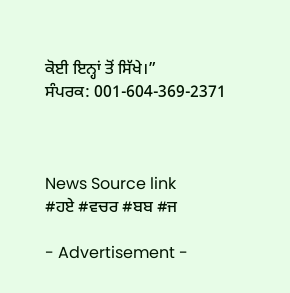ਕੋਈ ਇਨ੍ਹਾਂ ਤੋਂ ਸਿੱਖੇ।”
ਸੰਪਰਕ: 001-604-369-2371



News Source link
#ਹਏ #ਵਚਰ #ਬਬ #ਜ

- Advertisement -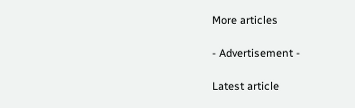More articles

- Advertisement -

Latest article